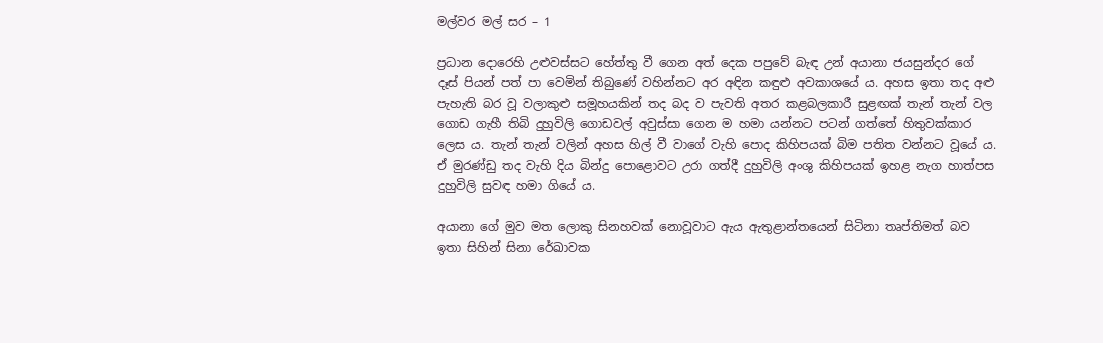මල්වර මල් සර – 1

ප්‍රධාන දොරෙහි උළුවස්සට හේත්තු වී ගෙන අත් දෙක පපුවේ බැඳ උන් අයානා ජයසුන්දර ගේ දෑස් පියන් පත් පා වෙමින් තිබුණේ වහින්නට අර අඳින කඳුළු අවකාශයේ ය. අහස ඉතා තද අළු පැහැති බර වූ වලාකුළු සමූහයකින් තද බද ව පැවති අතර කළබලකාරී සුළඟක් තැන් තැන් වල ගොඩ ගැහී තිබි දුහුවිලි ගොඩවල් අවුස්සා ගෙන ම හමා යන්නට පටන් ගත්තේ හිතුවක්කාර ලෙස ය. තැන් තැන් වලින් අහස හිල් වී වාගේ වැහි පොද කිහිපයක් බිම පතිත වන්නට වූයේ ය. ඒ මුරණ්ඩු තද වැහි දිය බින්දු පොළොවට උරා ගත්දී දුහුවිලි අංශු කිහිපයක් ඉහළ නැග හාත්පස දුහුවිලි සුවඳ හමා ගියේ ය.

අයානා ගේ මුව මත ලොකු සිනහවක් නොවූවාට ඇය ඇතුළාන්තයෙන් සිටිනා තෘප්තිමත් බව ඉතා සිහින් සිනා රේඛාවක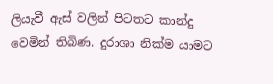ලියැවී ඇස් වලින් පිටතට කාන්දු වෙමින් තිබිණ. දුරාශා නික්ම යාමට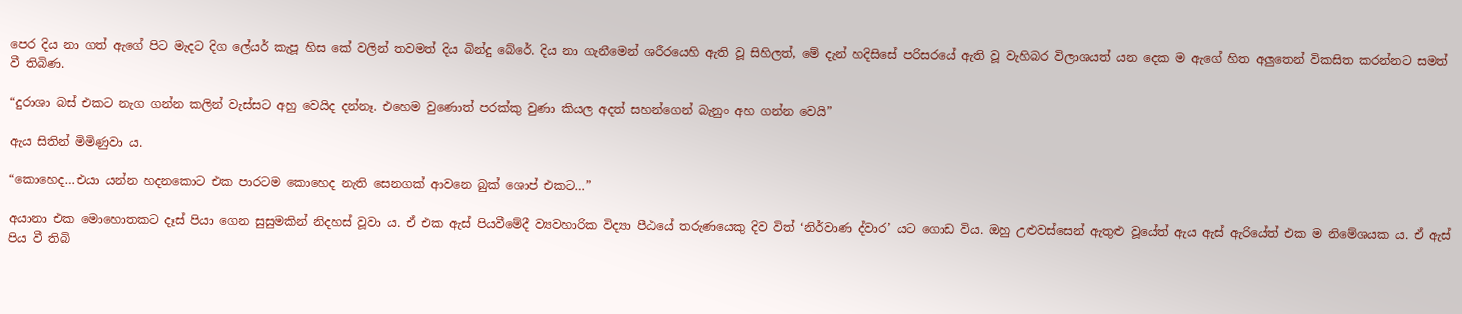පෙර දිය නා ගත් ඇගේ පිට මැදට දිග ලේයර් කැපූ හිස කේ වලින් තවමත් දිය බින්දු බේරේ. දිය නා ගැනීමෙන් ශරීරයෙහි ඇති වූ සිහිලත්, මේ දැන් හදිසිසේ පරිසරයේ ඇති වූ වැහිබර විලාශයත් යන දෙක ම ඇගේ හිත අලුතෙන් විකසිත කරන්නට සමත් වී තිබිණ.

“දුරාශා බස් එකට නැග ගන්න කලින් වැස්සට අහු වෙයිද දන්නෑ. එහෙම වුණොත් පරක්කු වුණා කියල අදත් සහන්ගෙන් බැනුං අහ ගන්න වෙයි”

ඇය සිතින් මිමිණුවා ය.

“කොහෙද…එයා යන්න හදනකොට එක පාරටම කොහෙද නැති සෙනගක් ආවනෙ බුක් ශොප් එකට…”

අයානා එක මොහොතකට දෑස් පියා ගෙන සුසුමකින් නිදහස් වූවා ය. ඒ එක ඇස් පියවීමේදී ව්‍යවහාරික විද්‍යා පීඨයේ තරුණයෙකු දිව විත් ‘නිර්වාණ ද්වාර’ යට ගොඩ විය. ඔහු උළුවස්සෙන් ඇතුළු වූයේත් ඇය ඇස් ඇරියේත් එක ම නිමේශයක ය. ඒ ඇස් පිය වී තිබි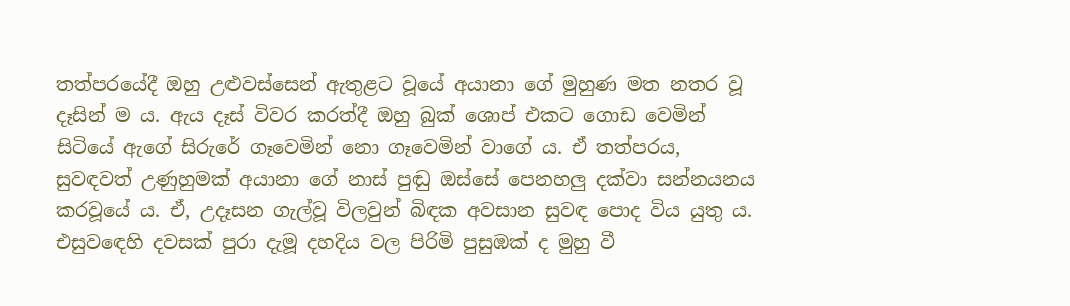තත්පරයේදී ඔහු උළුවස්සෙන් ඇතුළට වූයේ අයානා ගේ මුහුණ මත නතර වූ දෑසින් ම ය. ඇය දෑස් විවර කරත්දී ඔහු බුක් ශොප් එකට ගොඩ වෙමින් සිටියේ ඇගේ සිරුරේ ගෑවෙමින් නො ගෑවෙමින් වාගේ ය. ඒ තත්පරය, සුවඳවත් උණුහුමක් අයානා ගේ නාස් පුඬු ඔස්සේ පෙනහලු දක්වා සන්නයනය කරවූයේ ය. ඒ, උදෑසන ගැල්වූ විලවුන් බිඳක අවසාන සුවඳ පොද විය යුතු ය. එසුවඳෙහි දවසක් පුරා දැමූ දහදිය වල පිරිමි පුසුඹක් ද මුහු වී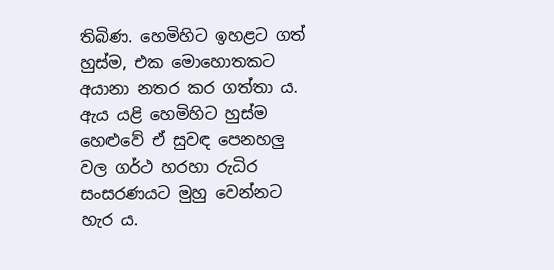තිබිණ. හෙමිහිට ඉහළට ගත් හුස්ම, එක මොහොතකට අයානා නතර කර ගත්තා ය. ඇය යළි හෙමිහිට හුස්ම හෙළුවේ ඒ සුවඳ පෙනහලු වල ගර්ථ හරහා රුධිර සංසරණයට මුහු වෙන්නට හැර ය.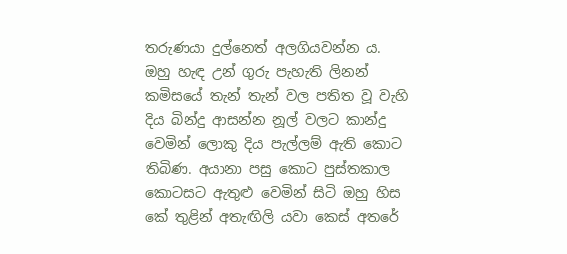තරුණයා දුල්නෙත් අලගියවන්න ය. ඔහු හැඳ උන් ගුරු පැහැති ලිනන් කමිසයේ තැන් තැන් වල පතිත වූ වැහි දිය බින්දු ආසන්න නූල් වලට කාන්දු වෙමින් ලොකු දිය පැල්ලම් ඇති කොට තිබිණ. අයානා පසු කොට පුස්තකාල කොටසට ඇතුළු වෙමින් සිටි ඔහු හිස කේ තුළින් අතැඟිලි යවා කෙස් අතරේ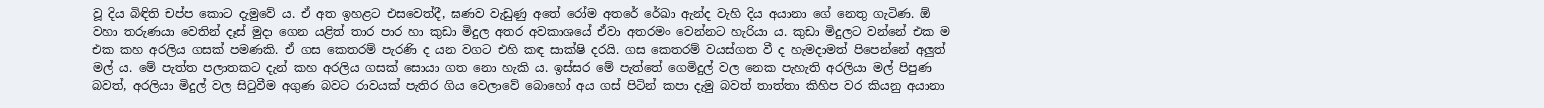වූ දිය බිඳිති චප්ප කොට දැමුවේ ය. ඒ අත ඉහළට එසවෙත්දී, ඝණව වැඩුණු අතේ රෝම අතරේ රේඛා ඇන්ද වැහි දිය අයානා ගේ නෙතු ගැටිණ. ඕ වහා තරුණයා වෙතින් දෑස් මුදා ගෙන යළිත් තාර පාර හා කුඩා මිදුල අතර අවකාශයේ ඒවා අතරමං වෙන්නට හැරියා ය. කුඩා මිදුලට වන්නේ එක ම එක කහ අරලිය ගසක් පමණකි. ඒ ගස කෙතරම් පැරණි ද යන වගට එහි කඳ සාක්ෂි දරයි. ගස කෙතරම් වයස්ගත වී ද හැමදාමත් පිපෙන්නේ අලුත් මල් ය. මේ පැත්ත පලාතකට දැන් කහ අරලිය ගසක් සොයා ගත නො හැකි ය. ඉස්සර මේ පැත්තේ ගෙමිදුල් වල නෙක පැහැති අරලියා මල් පිපුණ බවත්, අරලියා මිදුල් වල සිටුවීම අගුණ බවට රාවයක් පැතිර ගිය වෙලාවේ බොහෝ අය ගස් පිටින් කපා දැමු බවත් තාත්තා කිහිප වර කියනු අයානා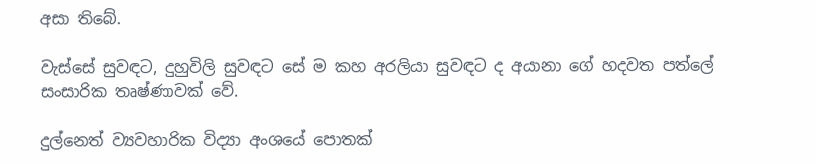අසා තිබේ.

වැස්සේ සුවඳට, දුහුවිලි සුවඳට සේ ම කහ අරලියා සුවඳට ද අයානා ගේ හදවත පත්ලේ සංසාරික තෘෂ්ණාවක් වේ.

දුල්නෙත් ව්‍යවහාරික විද්‍යා අංශයේ පොතක්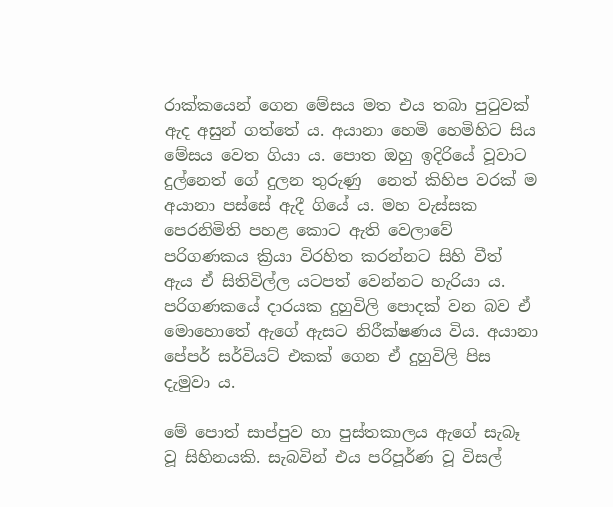රාක්කයෙන් ගෙන මේසය මත එය තබා පුටුවක් ඇද අසුන් ගත්තේ ය. අයානා හෙමි හෙමිහිට සිය මේසය වෙත ගියා ය. පොත ඔහු ඉදිරියේ වූවාට දුල්නෙත් ගේ දුලන තුරුණු  නෙත් කිහිප වරක් ම අයානා පස්සේ ඇදී ගියේ ය. මහ වැස්සක පෙරනිමිති පහළ කොට ඇති වෙලාවේ පරිගණකය ක්‍රියා විරහිත කරන්නට සිහි වීත් ඇය ඒ සිතිවිල්ල යටපත් වෙන්නට හැරියා ය. පරිගණකයේ දාරයක දුහුවිලි පොදක් වන බව ඒ මොහොතේ ඇගේ ඇසට නිරීක්ෂණය විය. අයානා පේපර් සර්වියට් එකක් ගෙන ඒ දුහුවිලි පිස දැමුවා ය.

මේ පොත් සාප්පුව හා පුස්තකාලය ඇගේ සැබෑ වූ සිහිනයකි. සැබවින් එය පරිපූර්ණ වූ විසල්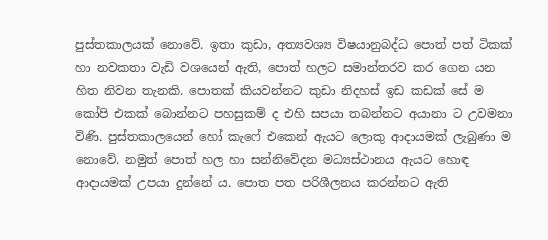පුස්තකාලයක් නොවේ. ඉතා කුඩා, අත්‍යවශ්‍ය විෂයානුබද්ධ පොත් පත් ටිකක් හා නවකතා වැඩි වශයෙන් ඇති, පොත් හලට සමාන්තරව කර ගෙන යන හිත නිවන තැනකි. පොතක් කියවන්නට කුඩා නිදහස් ඉඩ කඩක් සේ ම කෝපි එකක් බොන්නට පහසුකම් ද එහි සපයා තබන්නට අයානා ට උවමනා විණි. පුස්තකාලයෙන් හෝ කැෆේ එකෙන් ඇයට ලොකු ආදායමක් ලැබුණා ම නොවේ. නමුත් පොත් හල හා සන්නිවේදන මධ්‍යස්ථානය ඇයට හොඳ ආදායමක් උපයා දුන්නේ ය. පොත පත පරිශීලනය කරන්නට ඇති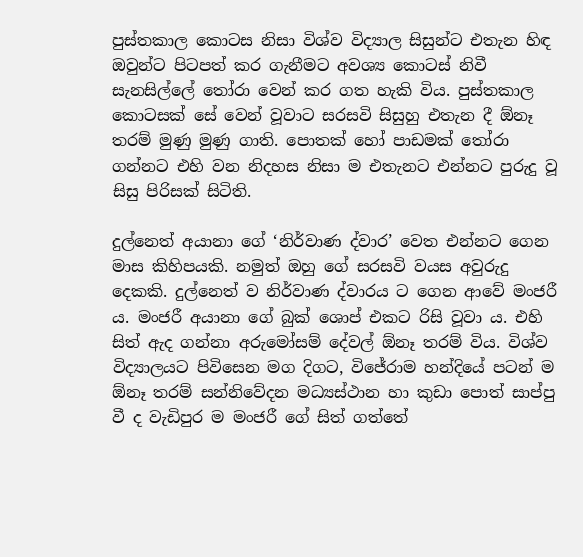පුස්තකාල කොටස නිසා විශ්ව විද්‍යාල සිසුන්ට එතැන හිඳ ඔවුන්ට පිටපත් කර ගැනීමට අවශ්‍ය කොටස් නිවී සැනසිල්ලේ තෝරා වෙන් කර ගත හැකි විය. පුස්තකාල කොටසක් සේ වෙන් වූවාට සරසවි සිසුහු එතැන දී ඕනෑ තරම් මුණු මුණු ගාති. පොතක් හෝ පාඩමක් තෝරා ගන්නට එහි වන නිදහස නිසා ම එතැනට එන්නට පුරුදු වූ සිසු පිරිසක් සිටිති.

දුල්නෙත් අයානා ගේ ‘නිර්වාණ ද්වාර’ වෙත එන්නට ගෙන මාස කිහිපයකි. නමුත් ඔහු ගේ සරසවි වයස අවුරුදු දෙකකි. දුල්නෙත් ව නිර්වාණ ද්වාරය ට ගෙන ආවේ මංජරී ය. මංජරී අයානා ගේ බුක් ශොප් එකට රිසි වූවා ය. එහි සිත් ඇද ගන්නා අරුමෝසම් දේවල් ඕනෑ තරම් විය. විශ්ව විද්‍යාලයට පිවිසෙන මග දිගට, විජේරාම හන්දියේ පටන් ම ඕනෑ තරම් සන්නිවේදන මධ්‍යස්ථාන හා කුඩා පොත් සාප්පු වී ද වැඩිපුර ම මංජරී ගේ සිත් ගත්තේ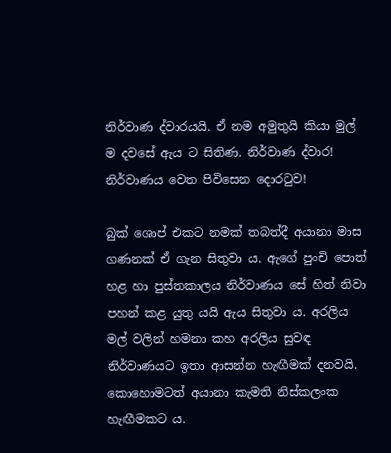නිර්වාණ ද්වාරයයි. ඒ නම අමුතුයි කියා මුල් ම දවසේ ඇය ට සිතිණ. නිර්වාණ ද්වාර! නිර්වාණය වෙත පිවිසෙන දොරටුව!

බුක් ශොප් එකට නමක් තබත්දී අයානා මාස ගණනක් ඒ ගැන සිතුවා ය. ඇගේ පුංචි පොත් හළ හා පුස්තකාලය නිර්වාණය සේ හිත් නිවා පහන් කළ යුතු යයි ඇය සිතුවා ය. අරලිය මල් වලින් හමනා කහ අරලිය සුවඳ නිර්වාණයට ඉතා ආසන්න හැඟීමක් දනවයි. කොහොමටත් අයානා කැමති නිස්කලංක හැඟීමකට ය.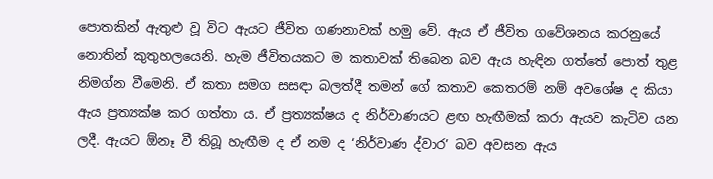පොතකින් ඇතුළු වූ විට ඇයට ජීවිත ගණනාවක් හමු වේ. ඇය ඒ ජීවිත ගවේශනය කරනුයේ නොතින් කුතුහලයෙනි. හැම ජීවිතයකට ම කතාවක් තිබෙන බව ඇය හැඳින ගත්තේ පොත් තුළ නිමග්න වීමෙනි. ඒ කතා සමග සසඳා බලත්දී තමන් ගේ කතාව කෙතරම් නම් අවශේෂ ද කියා ඇය ප්‍රත්‍යක්ෂ කර ගත්තා ය. ඒ ප්‍රත්‍යක්ෂය ද නිර්වාණයට ළඟ හැඟීමක් කරා ඇයව කැටිව යන ලදී. ඇයට ඕනෑ වී තිබූ හැඟීම ද ඒ නම ද ‘නිර්වාණ ද්වාර’ බව අවසන ඇය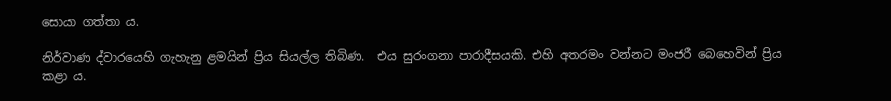සොයා ගත්තා ය.

නිර්වාණ ද්වාරයෙහි ගැහැනු ළමයින් ප්‍රිය සියල්ල තිබිණ.  එය සුරංගනා පාරාදීසයකි. එහි අතරමං වන්නට මංජරී බෙහෙවින් ප්‍රිය කළා ය.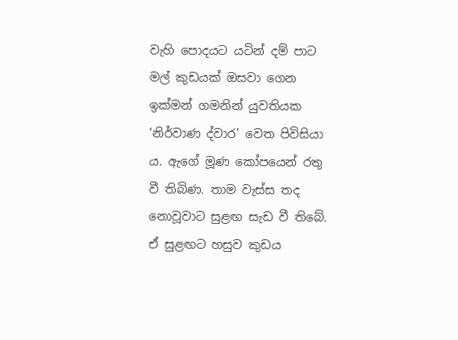වැහි පොදයට යටින් දම් පාට මල් කුඩයක් ඔසවා ගෙන ඉක්මන් ගමනින් යුවතියක ‘නිර්වාණ ද්වාර’ වෙත පිවිසියා ය. ඇගේ මූණ කෝපයෙන් රතු වී තිබිණ. තාම වැස්ස තද නොවූවාට සුළඟ සැඩ වී තිබේ. ඒ සුළඟට හසුව කුඩය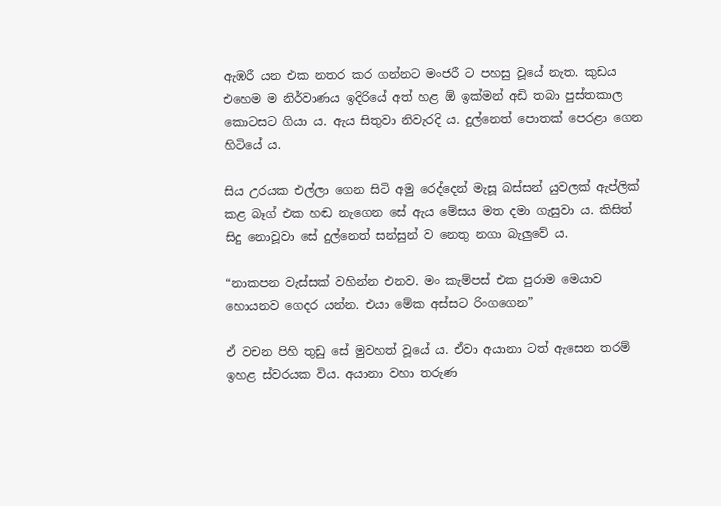ඇඹරී යන එක නතර කර ගන්නට මංජරී ට පහසු වූයේ නැත. කුඩය එහෙම ම නිර්වාණය ඉදිරියේ අත් හළ ඕ ඉක්මන් අඩි තබා පුස්තකාල කොටසට ගියා ය. ඇය සිතුවා නිවැරදි ය. දුල්නෙත් පොතක් පෙරළා ගෙන හිටියේ ය.

සිය උරයක එල්ලා ගෙන සිටි අමු රෙද්දෙන් මැසූ බස්සන් යුවලක් ඇප්ලික් කළ බෑග් එක හඬ නැගෙන සේ ඇය මේසය මත දමා ගැසුවා ය. කිසිත් සිදු නොවූවා සේ දුල්නෙත් සන්සුන් ව නෙතු නගා බැලුවේ ය.

“නාකපන වැස්සක් වහින්න එනව. මං කැම්පස් එක පුරාම මෙයාව හොයනව ගෙදර යන්න. එයා මේක අස්සට රිංගගෙන”

ඒ වචන පිහි තුඩු සේ මුවහත් වූයේ ය. ඒවා අයානා ටත් ඇසෙන තරම් ඉහළ ස්වරයක විය. අයානා වහා තරුණ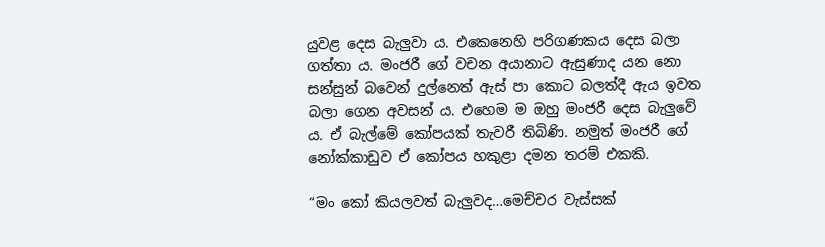යුවළ දෙස බැලුවා ය. එකෙනෙහි පරිගණකය දෙස බලා ගත්තා ය. මංජරී ගේ වචන අයානාට ඇසුණාද යන නො සන්සුන් බවෙන් දුල්නෙත් ඇස් පා කොට බලත්දී ඇය ඉවත බලා ගෙන අවසන් ය. එහෙම ම ඔහු මංජරී දෙස බැලුවේ ය. ඒ බැල්මේ කෝපයක් තැවරී තිබිණි. නමුත් මංජරී ගේ නෝක්කාඩුව ඒ කෝපය හකුළා දමන තරම් එකකි.

“මං කෝ කියලවත් බැලුවද…මෙච්චර වැස්සක්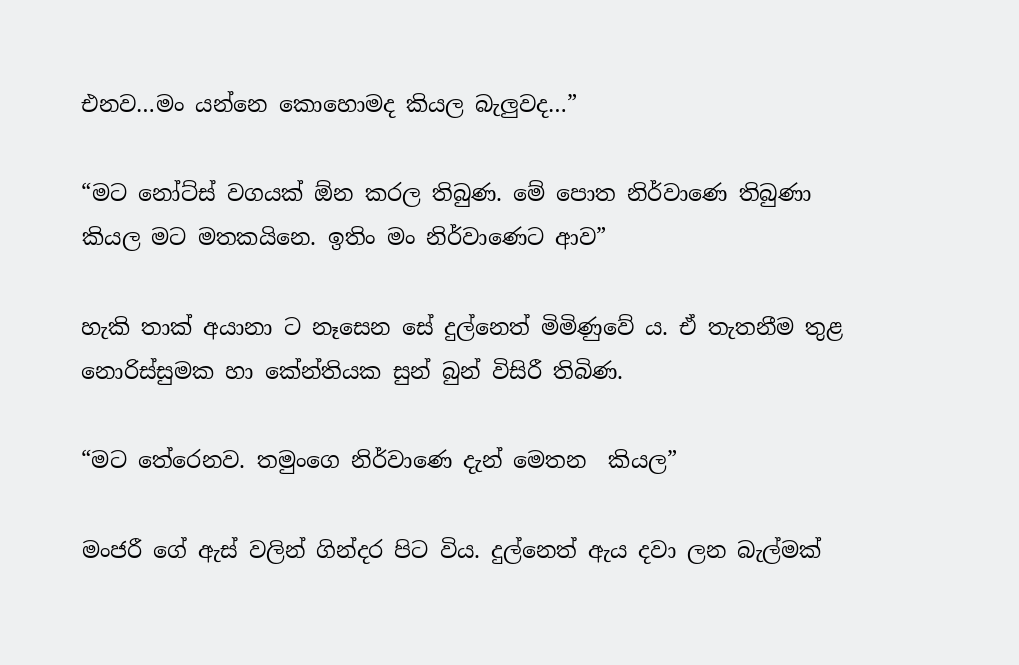එනව…මං යන්නෙ කොහොමද කියල බැලුවද…”

“මට නෝට්ස් වගයක් ඕන කරල තිබුණ. මේ පොත නිර්වාණෙ තිබුණා කියල මට මතකයිනෙ. ඉතිං මං නිර්වාණෙට ආව”

හැකි තාක් අයානා ට නෑසෙන සේ දුල්නෙත් මිමිණුවේ ය. ඒ තැතනීම තුළ නොරිස්සුමක හා කේන්තියක සුන් බුන් විසිරී තිබිණ.

“මට තේරෙනව. තමුංගෙ නිර්වාණෙ දැන් මෙතන  කියල”

මංජරී ගේ ඇස් වලින් ගින්දර පිට විය. දුල්නෙත් ඇය දවා ලන බැල්මක්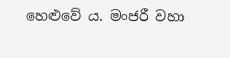හෙළුවේ ය. මංජරී වහා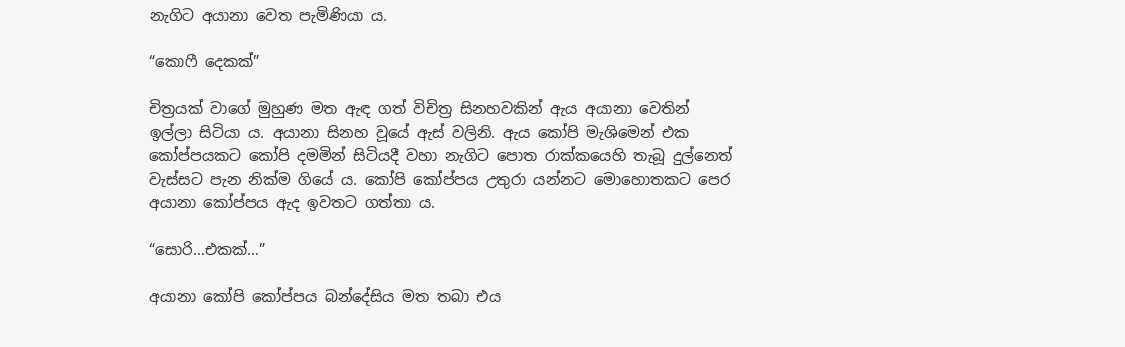නැගිට අයානා වෙත පැමිණියා ය.

“කොෆී දෙකක්”

චිත්‍රයක් වාගේ මුහුණ මත ඇඳ ගත් විචිත්‍ර සිනහවකින් ඇය අයානා වෙතින් ඉල්ලා සිටියා ය. අයානා සිනහ වූයේ ඇස් වලිනි. ඇය කෝපි මැශිමෙන් එක කෝප්පයකට කෝපි දමමින් සිටියදී වහා නැගිට පොත රාක්කයෙහි තැබූ දුල්නෙත් වැස්සට පැන නික්ම ගියේ ය. කෝපි කෝප්පය උතුරා යන්නට මොහොතකට පෙර අයානා කෝප්පය ඇද ඉවතට ගත්තා ය.

“සොරි…එකක්…”

අයානා කෝපි කෝප්පය බන්දේසිය මත තබා එය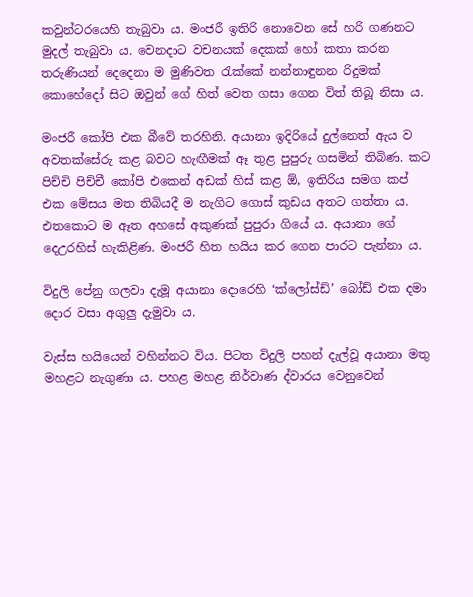කවුන්ටරයෙහි තැබුවා ය. මංජරී ඉතිරි නොවෙන සේ හරි ගණනට මුදල් තැබුවා ය. වෙනදාට වචනයක් දෙකක් හෝ කතා කරන තරුණියන් දෙදෙනා ම මුණිවත රැක්කේ නන්නාඳුනන රිදුමක් කොහේදෝ සිට ඔවුන් ගේ හිත් වෙත ගසා ගෙන විත් තිබූ නිසා ය.

මංජරී කෝපි එක බීවේ තරහිනි. අයානා ඉදිරියේ දුල්නෙත් ඇය ව අවතක්සේරු කළ බවට හැඟීමක් ඈ තුළ පුපුරු ගසමින් තිබිණ. කට පිච්චි පිච්චී කෝපි එකෙන් අඩක් හිස් කළ ඕ, ඉතිරිය සමග කප් එක මේසය මත තිබියදී ම නැගිට ගොස් කුඩය අතට ගත්තා ය. එතකොට ම ඈත අහසේ අකුණක් පුපුරා ගියේ ය. අයානා ගේ දෙඋරහිස් හැකිළිණ. මංජරී හිත හයිය කර ගෙන පාරට පැන්නා ය.

විදුලි පේනු ගලවා දැමූ අයානා දොරෙහි ‘ක්ලෝස්ඩ්’ බෝඩ් එක දමා දොර වසා අගුලු දැමුවා ය.

වැස්ස හයියෙන් වහින්නට විය. පිටත විදුලි පහන් දැල්වූ අයානා මතු මහළට නැගුණා ය. පහළ මහළ නිර්වාණ ද්වාරය වෙනුවෙන්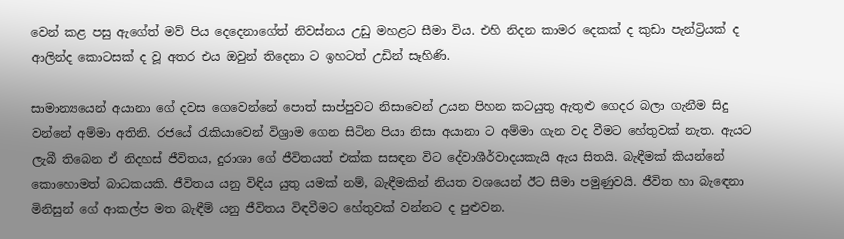වෙන් කළ පසු ඇගේත් මව් පිය දෙදෙනාගේත් නිවස්නය උඩු මහළට සීමා විය. එහි නිදන කාමර දෙකක් ද කුඩා පැන්ට්‍රියක් ද ආලින්ද කොටසක් ද වූ අතර එය ඔවුන් තිදෙනා ට ඉහටත් උඩින් සෑහිණි.

සාමාන්‍යයෙන් අයානා ගේ දවස ගෙවෙන්නේ පොත් සාප්පුවට නිසාවෙන් උයන පිහන කටයුතු ඇතුළු ගෙදර බලා ගැනීම සිදු වන්නේ අම්මා අතිනි. රජයේ රැකියාවෙන් විශ්‍රාම ගෙන සිටින පියා නිසා අයානා ට අම්මා ගැන වද වීමට හේතුවක් නැත. ඇයට ලැබී තිබෙන ඒ නිදහස් ජීවිතය, දුරාශා ගේ ජීවිතයත් එක්ක සසඳන විට දේවාශීර්වාදයකැයි ඇය සිතයි. බැඳීමක් කියන්නේ කොහොමත් බාධකයකි. ජීවිතය යනු විඳිය යුතු යමක් නම්, බැඳීමකින් නියත වශයෙන් ඊට සීමා පමුණුවයි. ජීවිත හා බැඳෙනා මිනිසුන් ගේ ආකල්ප මත බැඳීම් යනු ජීවිතය විඳවීමට හේතුවක් වන්නට ද පුළුවන.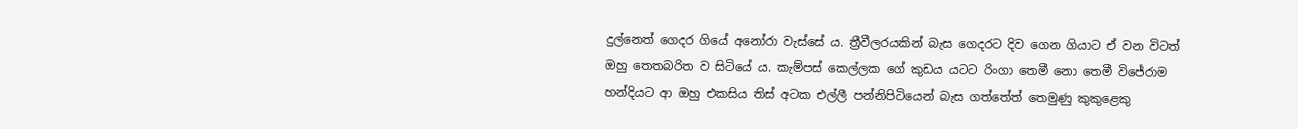දුල්නෙත් ගෙදර ගියේ අනෝරා වැස්සේ ය. ත්‍රීවීලරයකින් බැස ගෙදරට දිව ගෙන ගියාට ඒ වන විටත් ඔහු තෙතබරිත ව සිටියේ ය. කැම්පස් කෙල්ලක ගේ කුඩය යටට රිංගා තෙමී නො තෙමී විජේරාම හන්දියට ආ ඔහු එකසිය තිස් අටක එල්ලී පන්නිපිටියෙන් බැස ගත්තේත් තෙමුණු කුකුළෙකු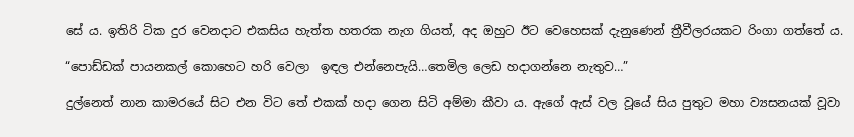සේ ය. ඉතිරි ටික දුර වෙනදාට එකසිය හැත්ත හතරක නැග ගියත්, අද ඔහුට ඊට වෙහෙසක් දැනුණෙන් ත්‍රීවීලරයකට රිංගා ගත්තේ ය.

“පොඩ්ඩක් පායනකල් කොහෙට හරි වෙලා  ඉඳල එන්නෙපැයි…තෙමිල ලෙඩ හදාගන්නෙ නැතුව…”

දුල්නෙත් නාන කාමරයේ සිට එන විට තේ එකක් හදා ගෙන සිටි අම්මා කීවා ය. ඇගේ ඇස් වල වූයේ සිය පුතුට මහා ව්‍යසනයක් වූවා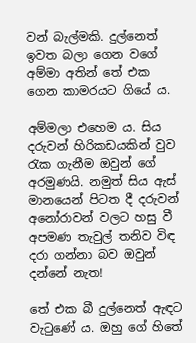වන් බැල්මකි. දුල්නෙත් ඉවත බලා ගෙන වගේ අම්මා අතින් තේ එක ගෙන කාමරයට ගියේ ය.

අම්මලා එහෙම ය. සිය දරුවන් හිරිකඩයකින් වුව රැක ගැනීම ඔවුන් ගේ අරමුණයි. නමුත් සිය ඇස් මානයෙන් පිටත දී දරුවන් අනෝරාවන් වලට හසු වී අපමණ තැවුල් තනිව විඳ දරා ගන්නා බව ඔවුන් දන්නේ නැත!

තේ එක බී දුල්නෙත් ඇඳට වැටුණේ ය. ඔහු ගේ හිතේ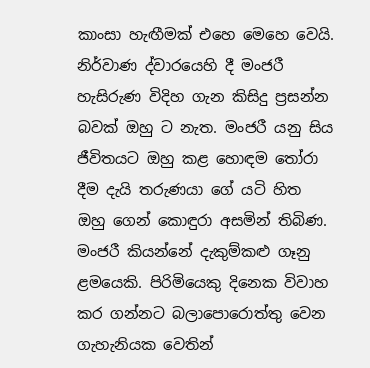කාංසා හැඟීමක් එහෙ මෙහෙ වෙයි. නිර්වාණ ද්වාරයෙහි දී මංජරී හැසිරුණ විදිහ ගැන කිසිදු ප්‍රසන්න බවක් ඔහු ට නැත. මංජරී යනු සිය ජීවිතයට ඔහු කළ හොඳම තෝරා දීම දැයි තරුණයා ගේ යටි හිත ඔහු ගෙන් කොඳුරා අසමින් තිබිණ. මංජරී කියන්නේ දැකුම්කළු ගෑනු ළමයෙකි. පිරිමියෙකු දිනෙක විවාහ කර ගන්නට බලාපොරොත්තු වෙන ගැහැනියක වෙතින්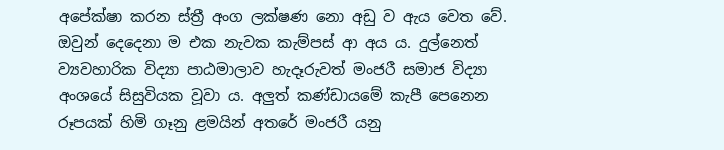අපේක්ෂා කරන ස්ත්‍රී අංග ලක්ෂණ නො අඩු ව ඇය වෙත වේ. ඔවුන් දෙදෙනා ම එක නැවක කැම්පස් ආ අය ය. දුල්නෙත් ව්‍යවහාරික විද්‍යා පාඨමාලාව හැදෑරුවත් මංජරී සමාජ විද්‍යා අංශයේ සිසුවියක වූවා ය. අලුත් කණ්ඩායමේ කැපී පෙනෙන රූපයක් හිමි ගෑනු ළමයින් අතරේ මංජරී යනු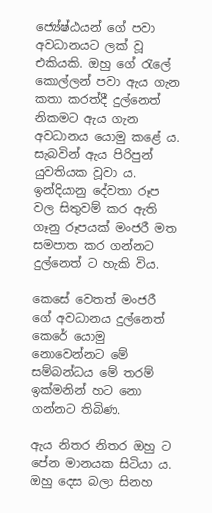ජ්‍යේෂ්ඨයන් ගේ පවා අවධානයට ලක් වූ එකියකි. ඔහු ගේ රැලේ කොල්ලන් පවා ඇය ගැන කතා කරත්දී දුල්නෙත් නිකමට ඇය ගැන අවධානය යොමු කළේ ය. සැබවින් ඇය පිරිපුන් යුවතියක වූවා ය. ඉන්දියානු දේවතා රූප වල සිතුවම් කර ඇති ගෑනු රූපයක් මංජරී මත සමපාත කර ගන්නට දුල්නෙත් ට හැකි විය.

කෙසේ වෙතත් මංජරී ගේ අවධානය දුල්නෙත් කෙරේ යොමු නොවෙන්නට මේ සම්බන්ධය මේ තරම් ඉක්මනින් හට නො ගන්නට තිබිණ.

ඇය නිතර නිතර ඔහු ට පේන මානයක සිටියා ය. ඔහු දෙස බලා සිනහ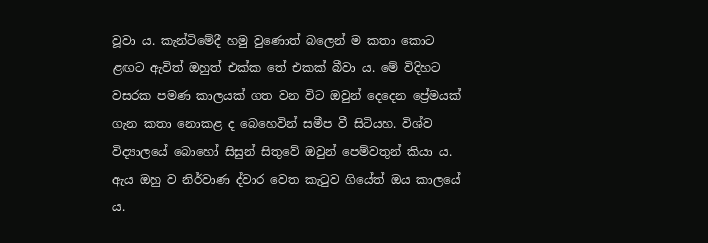වූවා ය. කැන්ටිමේදී හමු වුණොත් බලෙන් ම කතා කොට ළඟට ඇවිත් ඔහුත් එක්ක තේ එකක් බීවා ය. මේ විදිහට වසරක පමණ කාලයක් ගත වන විට ඔවුන් දෙදෙන ප්‍රේමයක් ගැන කතා නොකළ ද බෙහෙවින් සමීප වී සිටියහ. විශ්ව විද්‍යාලයේ බොහෝ සිසුන් සිතුවේ ඔවුන් පෙම්වතුන් කියා ය. ඇය ඔහු ව නිර්වාණ ද්වාර වෙත කැටුව ගියේත් ඔය කාලයේ ය.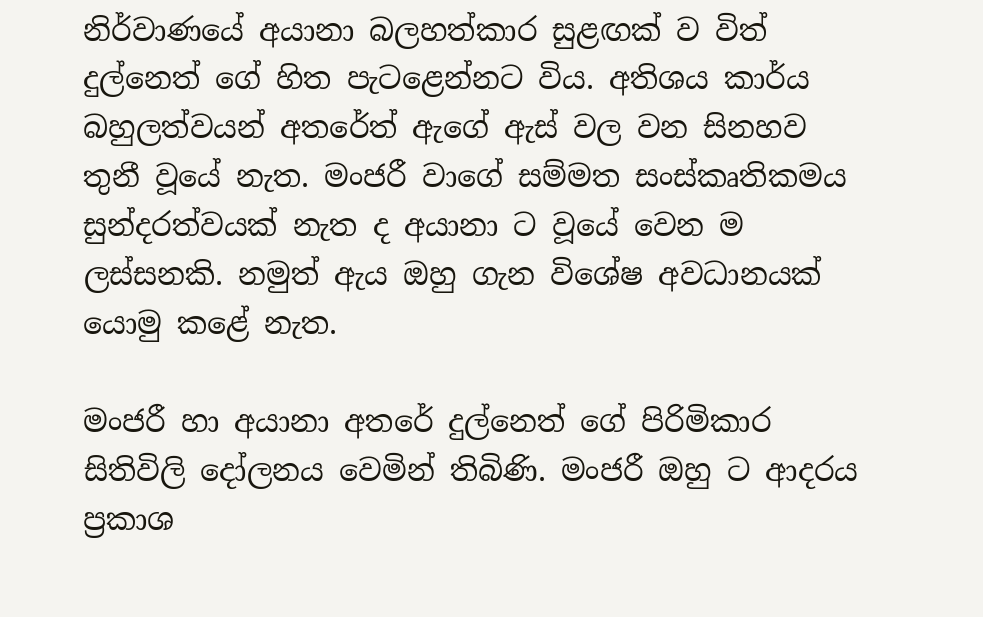නිර්වාණයේ අයානා බලහත්කාර සුළඟක් ව විත් දුල්නෙත් ගේ හිත පැටළෙන්නට විය. අතිශය කාර්ය බහුලත්වයන් අතරේත් ඇගේ ඇස් වල වන සිනහව තුනී වූයේ නැත. මංජරී වාගේ සම්මත සංස්කෘතිකමය සුන්දරත්වයක් නැත ද අයානා ට වූයේ වෙන ම ලස්සනකි. නමුත් ඇය ඔහු ගැන විශේෂ අවධානයක් යොමු කළේ නැත.

මංජරී හා අයානා අතරේ දුල්නෙත් ගේ පිරිමිකාර සිතිවිලි දෝලනය වෙමින් තිබිණි. මංජරී ඔහු ට ආදරය ප්‍රකාශ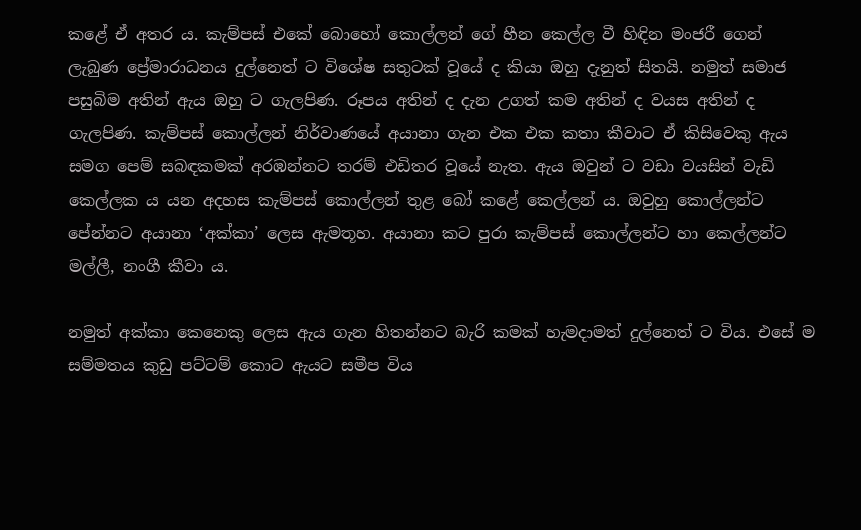කළේ ඒ අතර ය. කැම්පස් එකේ බොහෝ කොල්ලන් ගේ හීන කෙල්ල වී හිඳින මංජරී ගෙන් ලැබුණ ප්‍රේමාරාධනය දුල්නෙත් ට විශේෂ සතුටක් වූයේ ද කියා ඔහු දැනුත් සිතයි. නමුත් සමාජ පසුබිම අතින් ඇය ඔහු ට ගැලපිණ. රූපය අතින් ද දැන උගත් කම අතින් ද වයස අතින් ද ගැලපිණ. කැම්පස් කොල්ලන් නිර්වාණයේ අයානා ගැන එක එක කතා කීවාට ඒ කිසිවෙකු ඇය සමග පෙම් සබඳකමක් අරඹන්නට තරම් එඩිතර වූයේ නැත. ඇය ඔවුන් ට වඩා වයසින් වැඩි කෙල්ලක ය යන අදහස කැම්පස් කොල්ලන් තුළ බෝ කළේ කෙල්ලන් ය. ඔවුහු කොල්ලන්ට පේන්නට අයානා ‘අක්කා’ ලෙස ඇමතූහ. අයානා කට පුරා කැම්පස් කොල්ලන්ට හා කෙල්ලන්ට මල්ලී, නංගී කීවා ය.

නමුත් අක්කා කෙනෙකු ලෙස ඇය ගැන හිතන්නට බැරි කමක් හැමදාමත් දුල්නෙත් ට විය. එසේ ම සම්මතය කුඩු පට්ටම් කොට ඇයට සමීප විය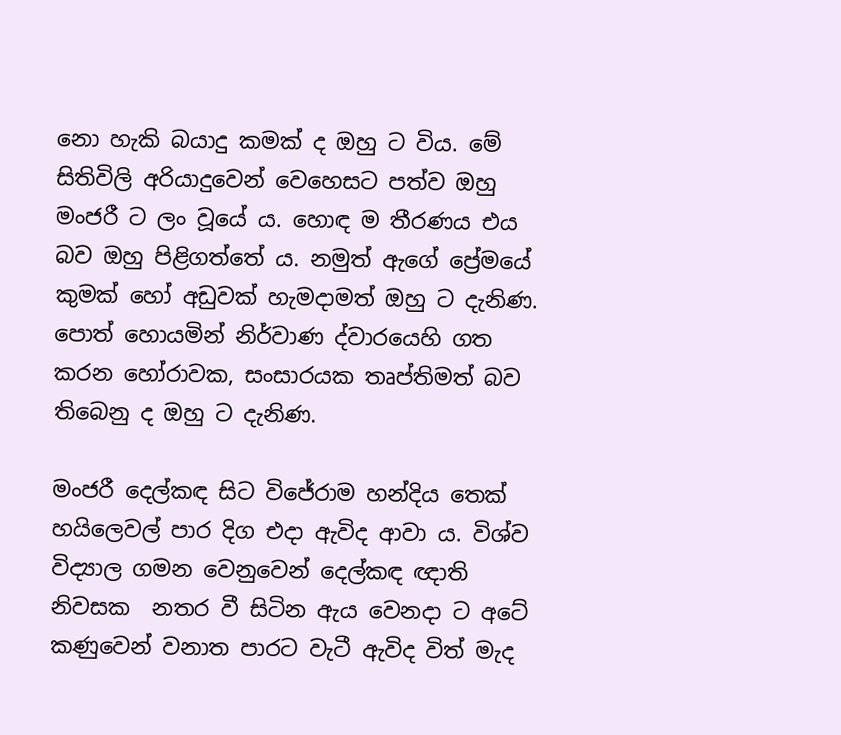නො හැකි බයාදු කමක් ද ඔහු ට විය. මේ සිතිවිලි අරියාදුවෙන් වෙහෙසට පත්ව ඔහු මංජරී ට ලං වූයේ ය. හොඳ ම තීරණය එය බව ඔහු පිළිගත්තේ ය. නමුත් ඇගේ ප්‍රේමයේ කුමක් හෝ අඩුවක් හැමදාමත් ඔහු ට දැනිණ. පොත් හොයමින් නිර්වාණ ද්වාරයෙහි ගත කරන හෝරාවක, සංසාරයක තෘප්තිමත් බව තිබෙනු ද ඔහු ට දැනිණ.

මංජරී දෙල්කඳ සිට විජේරාම හන්දිය තෙක් හයිලෙවල් පාර දිග එදා ඇවිද ආවා ය. විශ්ව විද්‍යාල ගමන වෙනුවෙන් දෙල්කඳ ඥාති නිවසක  නතර වී සිටින ඇය වෙනදා ට අටේ කණුවෙන් වනාත පාරට වැටී ඇවිද විත් මැද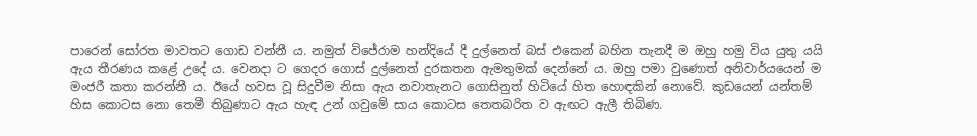පාරෙන් සෝරත මාවතට ගොඩ වන්නී ය. නමුත් විජේරාම හන්දියේ දී දුල්නෙත් බස් එකෙන් බහින තැනදී ම ඔහු හමු විය යුතු යයි ඇය තීරණය කළේ උදේ ය. වෙනදා ට ගෙදර ගොස් දුල්නෙත් දුරකතන ඇමතුමක් දෙන්නේ ය. ඔහු පමා වුණොත් අනිවාර්යයෙන් ම මංජරී කතා කරන්නී ය. ඊයේ හවස වූ සිදුවීම නිසා ඇය නවාතැනට ගොසිනුත් හිටියේ හිත හොඳකින් නොවේ. කුඩයෙන් යන්තම් හිස කොටස නො තෙමී තිබුණාට ඇය හැඳ උන් ගවුමේ සාය කොටස තෙතබරිත ව ඇඟට ඇලී තිබිණ.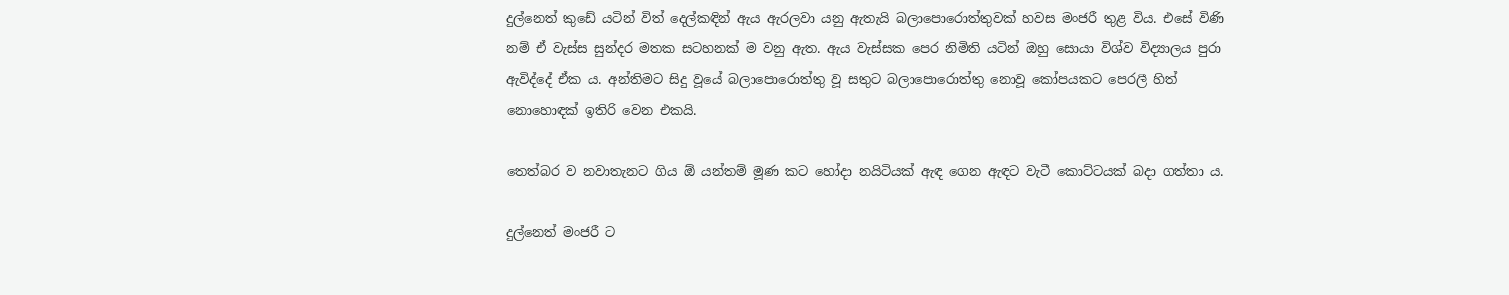දුල්නෙත් කුඩේ යටින් විත් දෙල්කඳින් ඇය ඇරලවා යනු ඇතැයි බලාපොරොත්තුවක් හවස මංජරී තුළ විය. එසේ විණි නම් ඒ වැස්ස සුන්දර මතක සටහනක් ම වනු ඇත. ඇය වැස්සක පෙර නිමිති යටින් ඔහු සොයා විශ්ව විද්‍යාලය පුරා ඇවිද්දේ ඒක ය. අන්තිමට සිදු වූයේ බලාපොරොත්තු වූ සතුට බලාපොරොත්තු නොවූ කෝපයකට පෙරලී හිත් නොහොඳක් ඉතිරි වෙන එකයි.

තෙත්බර ව නවාතැනට ගිය ඕ යන්තම් මූණ කට හෝදා නයිටියක් ඇඳ ගෙන ඇඳට වැටී කොට්ටයක් බදා ගත්තා ය.

දුල්නෙත් මංජරී ට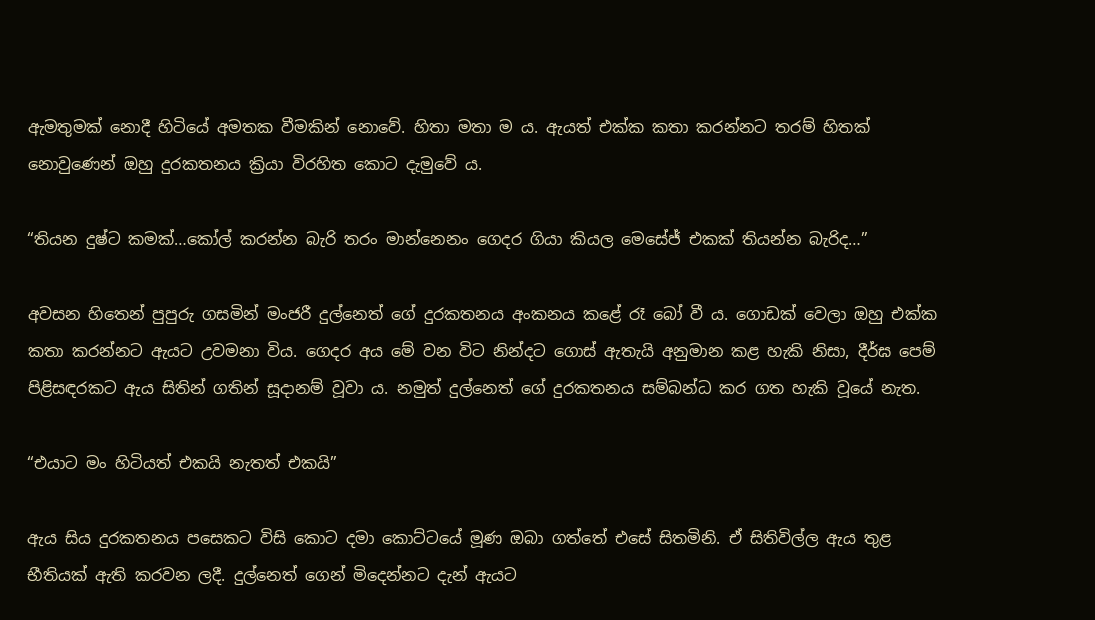ඇමතුමක් නොදී හිටියේ අමතක වීමකින් නොවේ. හිතා මතා ම ය. ඇයත් එක්ක කතා කරන්නට තරම් හිතක් නොවුණෙන් ඔහු දුරකතනය ක්‍රියා විරහිත කොට දැමුවේ ය.

“තියන දුෂ්ට කමක්…කෝල් කරන්න බැරි තරං මාන්නෙනං ගෙදර ගියා කියල මෙසේජ් එකක් තියන්න බැරිද…”

අවසන හිතෙන් පුපුරු ගසමින් මංජරී දුල්නෙත් ගේ දුරකතනය අංකනය කළේ රෑ බෝ වී ය. ගොඩක් වෙලා ඔහු එක්ක කතා කරන්නට ඇයට උවමනා විය. ගෙදර අය මේ වන විට නින්දට ගොස් ඇතැයි අනුමාන කළ හැකි නිසා, දීර්ඝ පෙම් පිළිසඳරකට ඇය සිතින් ගතින් සූදානම් වූවා ය. නමුත් දුල්නෙත් ගේ දුරකතනය සම්බන්ධ කර ගත හැකි වූයේ නැත.

“එයාට මං හිටියත් එකයි නැතත් එකයි”

ඇය සිය දුරකතනය පසෙකට විසි කොට දමා කොට්ටයේ මූණ ඔබා ගත්තේ එසේ සිතමිනි. ඒ සිතිවිල්ල ඇය තුළ භීතියක් ඇති කරවන ලදී. දුල්නෙත් ගෙන් මිදෙන්නට දැන් ඇයට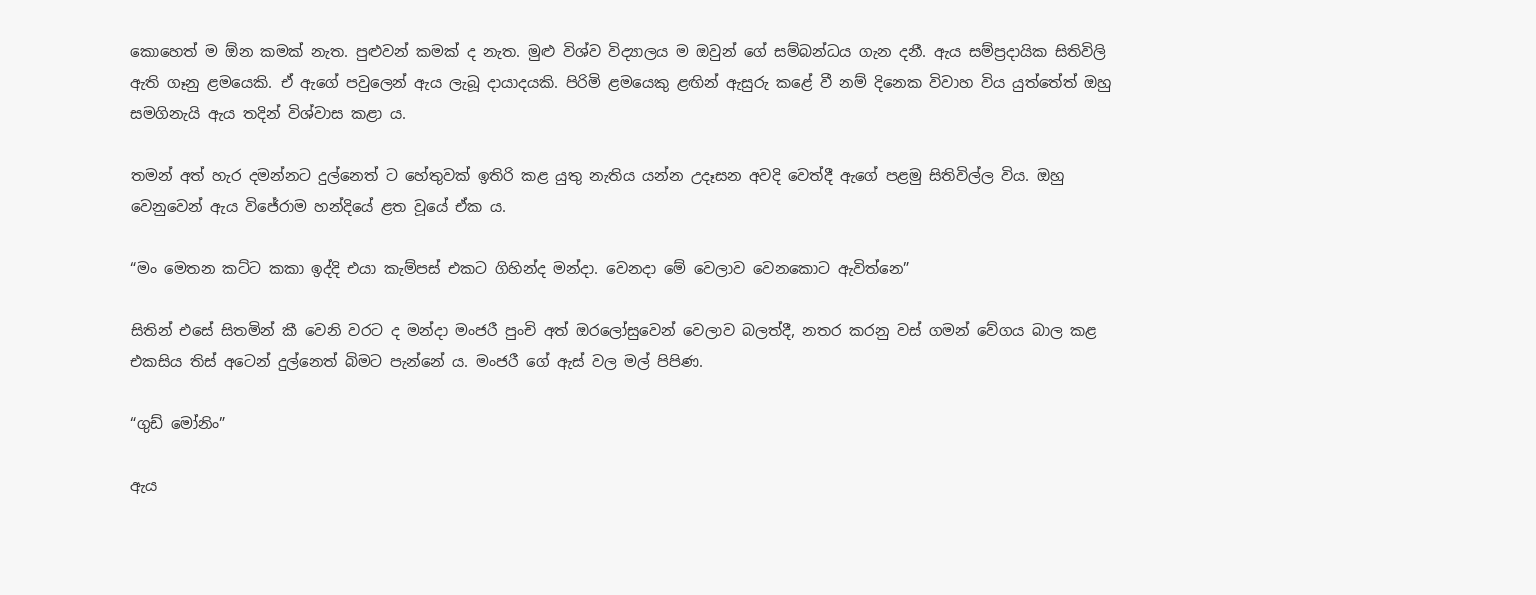කොහෙත් ම ඕන කමක් නැත. පුළුවන් කමක් ද නැත. මුළු විශ්ව විද්‍යාලය ම ඔවුන් ගේ සම්බන්ධය ගැන දනී. ඇය සම්ප්‍රදායික සිතිවිලි ඇති ගෑනු ළමයෙකි. ඒ ඇගේ පවුලෙන් ඇය ලැබූ දායාදයකි. පිරිමි ළමයෙකු ළඟින් ඇසුරු කළේ වී නම් දිනෙක විවාහ විය යුත්තේත් ඔහු සමගිනැයි ඇය තදින් විශ්වාස කළා ය.

තමන් අත් හැර දමන්නට දුල්නෙත් ට හේතුවක් ඉතිරි කළ යුතු නැතිය යන්න උදෑසන අවදි වෙත්දී ඇගේ පළමු සිතිවිල්ල විය. ඔහු වෙනුවෙන් ඇය විජේරාම හන්දියේ ළත වූයේ ඒක ය.

“මං මෙතන කට්ට කකා ඉද්දි එයා කැම්පස් එකට ගිහින්ද මන්දා. වෙනදා මේ වෙලාව වෙනකොට ඇවිත්නෙ”

සිතින් එසේ සිතමින් කී වෙනි වරට ද මන්දා මංජරී පුංචි අත් ඔරලෝසුවෙන් වෙලාව බලත්දී, නතර කරනු වස් ගමන් වේගය බාල කළ එකසිය තිස් අටෙන් දුල්නෙත් බිමට පැන්නේ ය. මංජරී ගේ ඇස් වල මල් පිපිණ.

“ගුඩ් මෝනිං”

ඇය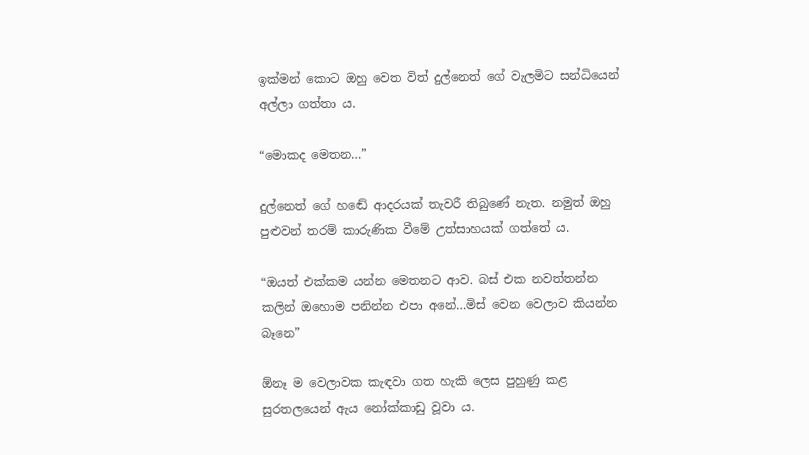ඉක්මන් කොට ඔහු වෙත විත් දුල්නෙත් ගේ වැලමිට සන්ධියෙන් අල්ලා ගත්තා ය.

“මොකද මෙතන…”

දුල්නෙත් ගේ හඬේ ආදරයක් තැවරී තිබුණේ නැත. නමුත් ඔහු පුළුවන් තරම් කාරුණික වීමේ උත්සාහයක් ගත්තේ ය.

“ඔයත් එක්කම යන්න මෙතනට ආව. බස් එක නවත්තන්න කලින් ඔහොම පනින්න එපා අනේ…මිස් වෙන වෙලාව කියන්න බෑනෙ”

ඕනෑ ම වෙලාවක කැඳවා ගත හැකි ලෙස පුහුණු කළ සුරතලයෙන් ඇය නෝක්කාඩු වූවා ය.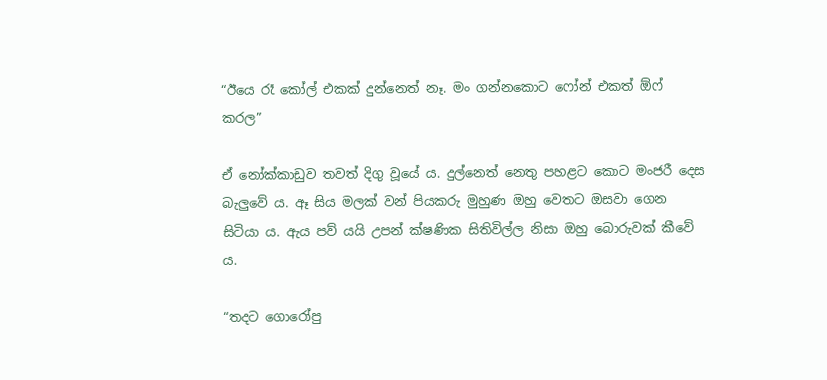“ඊයෙ රෑ කෝල් එකක් දුන්නෙත් නෑ. මං ගන්නකොට ෆෝන් එකත් ඕෆ් කරල”

ඒ නෝක්කාඩුව තවත් දිගු වූයේ ය. දුල්නෙත් නෙතු පහළට කොට මංජරී දෙස බැලුවේ ය. ඈ සිය මලක් වන් පියකරු මුහුණ ඔහු වෙතට ඔසවා ගෙන සිටියා ය. ඇය පව් යයි උපන් ක්ෂණික සිතිවිල්ල නිසා ඔහු බොරුවක් කීවේ ය.

“තදට ගොරෝපු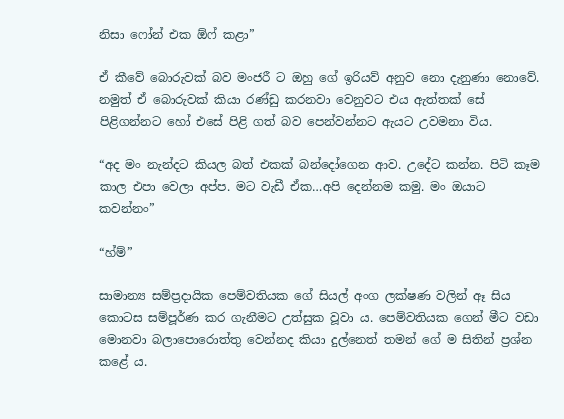නිසා ෆෝන් එක ඕෆ් කළා”

ඒ කීවේ බොරුවක් බව මංජරී ට ඔහු ගේ ඉරියව් අනුව නො දැනුණා නොවේ. නමුත් ඒ බොරුවක් කියා රණ්ඩු කරනවා වෙනුවට එය ඇත්තක් සේ පිළිගන්නට හෝ එසේ පිළි ගත් බව පෙන්වන්නට ඇයට උවමනා විය.

“අද මං නැන්දට කියල බත් එකක් බන්දෝගෙන ආව. උදේට කන්න. පිටි කෑම කාල එපා වෙලා අප්ප. මට වැඩී ඒක…අපි දෙන්නම කමු. මං ඔයාට කවන්නං”

“හ්ම්”

සාමාන්‍ය සම්ප්‍රදායික පෙම්වතියක ගේ සියල් අංග ලක්ෂණ වලින් ඈ සිය කොටස සම්පූර්ණ කර ගැනීමට උත්සුක වූවා ය. පෙම්වතියක ගෙන් මීට වඩා මොනවා බලාපොරොත්තු වෙන්නද කියා දුල්නෙත් තමන් ගේ ම සිතින් ප්‍රශ්න කළේ ය.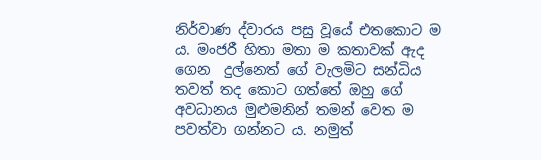නිර්වාණ ද්වාරය පසු වූයේ එතකොට ම ය. මංජරී හිතා මතා ම කතාවක් ඇද ගෙන  දුල්නෙත් ගේ වැලමිට සන්ධිය තවත් තද කොට ගත්තේ ඔහු ගේ අවධානය මුළුමනින් තමන් වෙත ම පවත්වා ගන්නට ය. නමුත්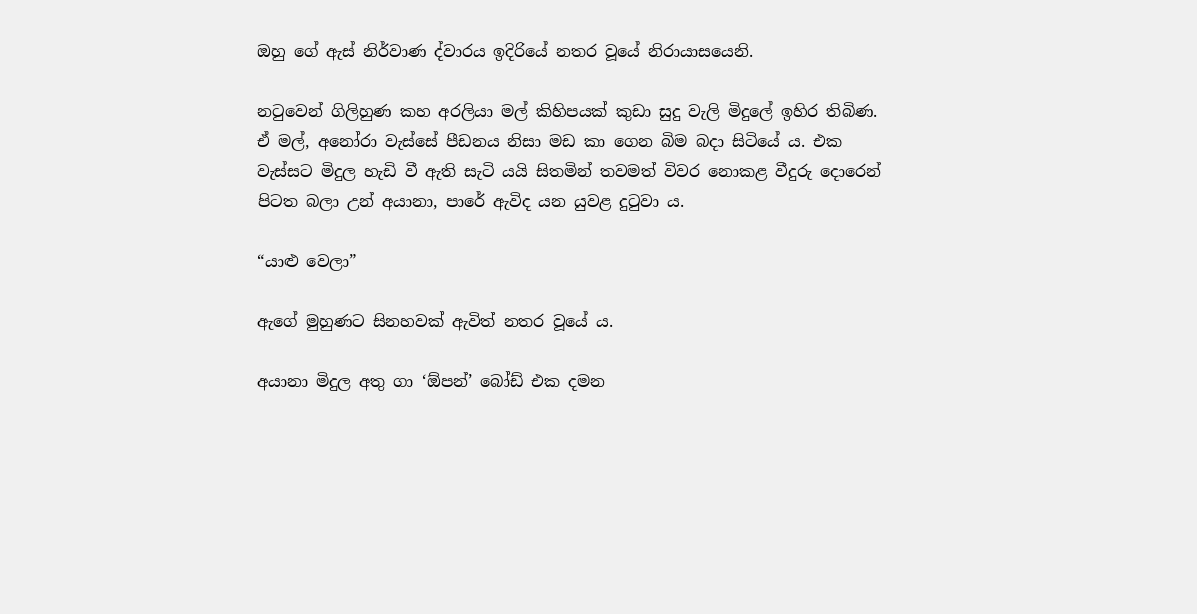ඔහු ගේ ඇස් නිර්වාණ ද්වාරය ඉදිරියේ නතර වූයේ නිරායාසයෙනි.

නටුවෙන් ගිලිහුණ කහ අරලියා මල් කිහිපයක් කුඩා සුදු වැලි මිදුලේ ඉහිර තිබිණ. ඒ මල්, අනෝරා වැස්සේ පීඩනය නිසා මඩ කා ගෙන බිම බදා සිටියේ ය. එක වැස්සට මිදුල හැඩි වී ඇති සැටි යයි සිතමින් තවමත් විවර නොකළ වීදුරු දොරෙන් පිටත බලා උන් අයානා, පාරේ ඇවිද යන යුවළ දුටුවා ය.

“යාළු වෙලා”

ඇගේ මුහුණට සිනහවක් ඇවිත් නතර වූයේ ය.

අයානා මිදුල අතු ගා ‘ඕපන්’ බෝඩ් එක දමන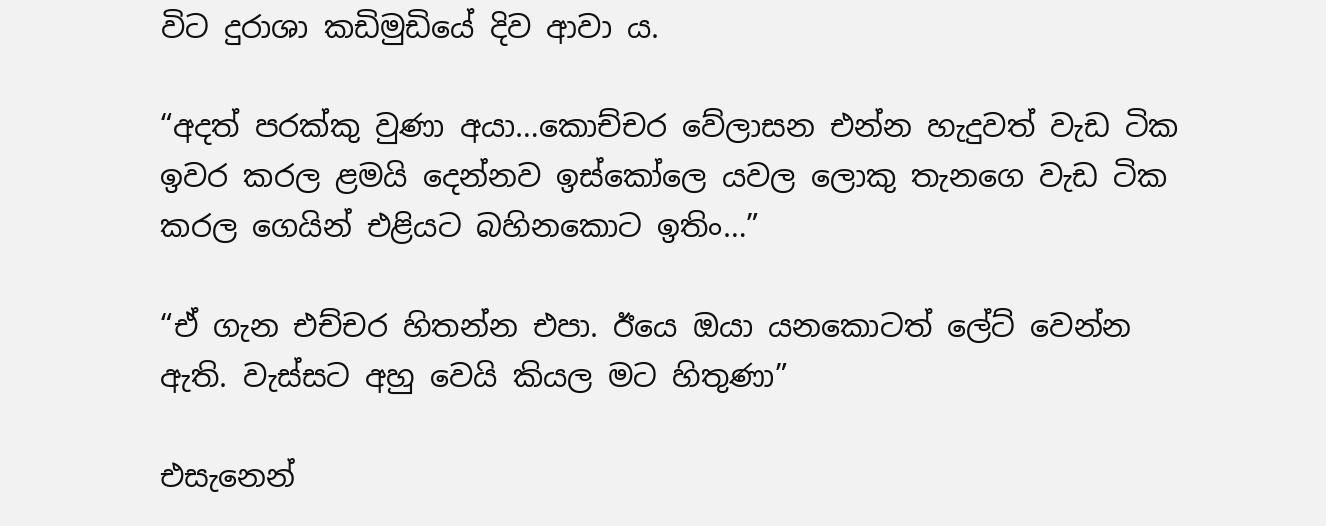විට දුරාශා කඩිමුඩියේ දිව ආවා ය.

“අදත් පරක්කු වුණා අයා…කොච්චර වේලාසන එන්න හැදුවත් වැඩ ටික ඉවර කරල ළමයි දෙන්නව ඉස්කෝලෙ යවල ලොකු තැනගෙ වැඩ ටික කරල ගෙයින් එළියට බහිනකොට ඉතිං…”

“ඒ ගැන එච්චර හිතන්න එපා. ඊයෙ ඔයා යනකොටත් ලේට් වෙන්න ඇති. වැස්සට අහු වෙයි කියල මට හිතුණා”

එසැනෙන්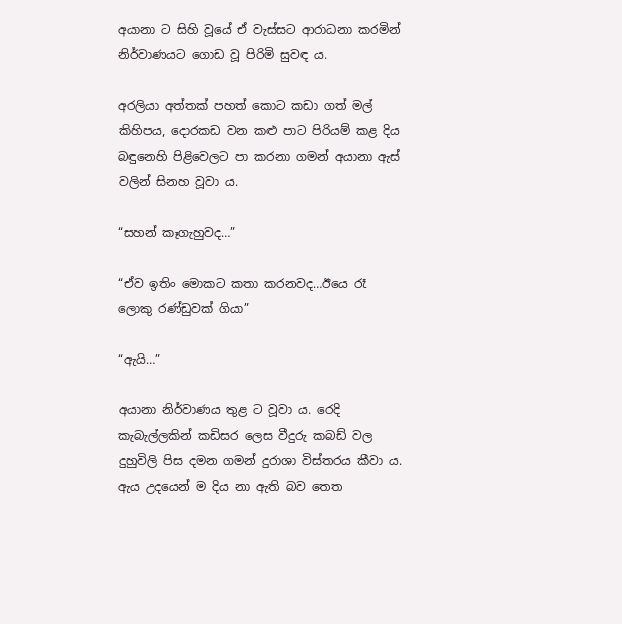අයානා ට සිහි වූයේ ඒ වැස්සට ආරාධනා කරමින් නිර්වාණයට ගොඩ වූ පිරිමි සුවඳ ය.

අරලියා අත්තක් පහත් කොට කඩා ගත් මල් කිහිපය, දොරකඩ වන කළු පාට පිරියම් කළ දිය බඳුනෙහි පිළිවෙලට පා කරනා ගමන් අයානා ඇස් වලින් සිනහ වූවා ය.

“සහන් කෑගැහුවද…”

“ඒව ඉතිං මොකට කතා කරනවද…ඊයෙ රෑ ලොකු රණ්ඩුවක් ගියා”

“ඇයි…”

අයානා නිර්වාණය තුළ ට වූවා ය. රෙදි කැබැල්ලකින් කඩිසර ලෙස වීදුරු කබඩ් වල දුහුවිලි පිස දමන ගමන් දුරාශා විස්තරය කීවා ය. ඇය උදයෙන් ම දිය නා ඇති බව තෙත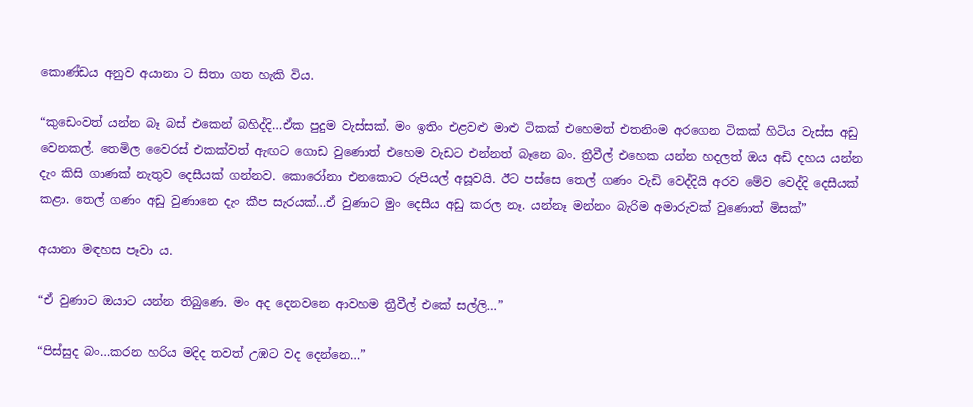කොණ්ඩය අනුව අයානා ට සිතා ගත හැකි විය.

“කුඩෙංවත් යන්න බෑ බස් එකෙන් බහිද්දි…ඒක පුදුම වැස්සක්. මං ඉතිං එළවළු මාළු ටිකක් එහෙමත් එතනිංම අරගෙන ටිකක් හිටිය වැස්ස අඩු වෙනකල්. තෙමිල වෛරස් එකක්වත් ඇඟට ගොඩ වුණොත් එහෙම වැඩට එන්නත් බෑනෙ බං. ත්‍රීවීල් එහෙක යන්න හදලත් ඔය අඩි දහය යන්න දැං කිසි ගාණක් නැතුව දෙසීයක් ගන්නව. කොරෝනා එනකොට රුපියල් අසූවයි. ඊට පස්සෙ තෙල් ගණං වැඩි වෙද්දියි අරව මේව වෙද්දි දෙසීයක් කළා. තෙල් ගණං අඩු වුණානෙ දැං කීප සැරයක්…ඒ වුණාට මුං දෙසීය අඩු කරල නෑ. යන්නෑ මන්නං බැරිම අමාරුවක් වුණොත් මිසක්”

අයානා මඳහස පෑවා ය.

“ඒ වුණාට ඔයාට යන්න තිබුණෙ. මං අද දෙනවනෙ ආවහම ත්‍රීවීල් එකේ සල්ලි…”

“පිස්සුද බං…කරන හරිය මදිද තවත් උඹට වද දෙන්නෙ…”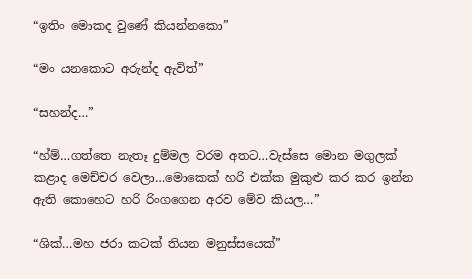“ඉතිං මොකද වුණේ කියන්නකො”

“මං යනකොට අරුන්ද ඇවිත්”

“සහන්ද…”

“හ්ම්…ගත්තෙ නැතෑ දුම්මල වරම අතට…වැස්සෙ මොන මගුලක් කළාද මෙච්චර වෙලා…මොකෙක් හරි එක්ක මුකුළු කර කර ඉන්න ඇති කොහෙට හරි රිංගගෙන අරව මේව කියල…”

“ශික්…මහ ජරා කටක් තියන මනුස්සයෙක්”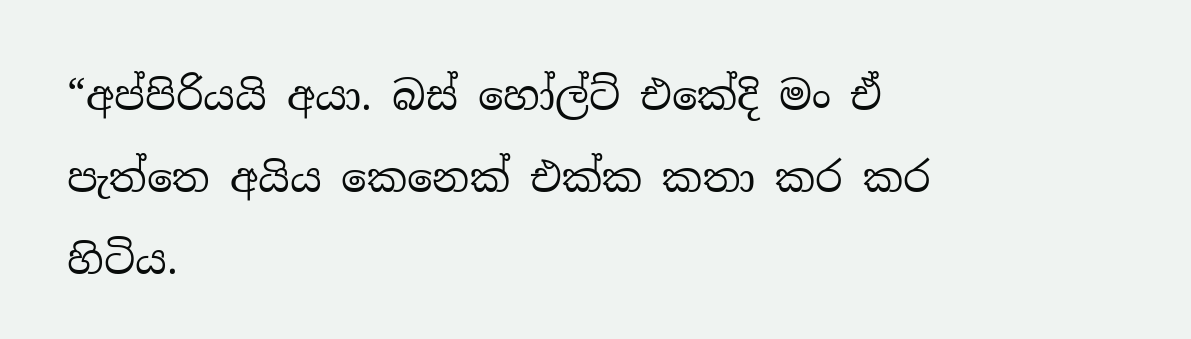“අප්පිරියයි අයා. බස් හෝල්ට් එකේදි මං ඒ පැත්තෙ අයිය කෙනෙක් එක්ක කතා කර කර හිටිය.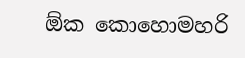ඕක කොහොමහරි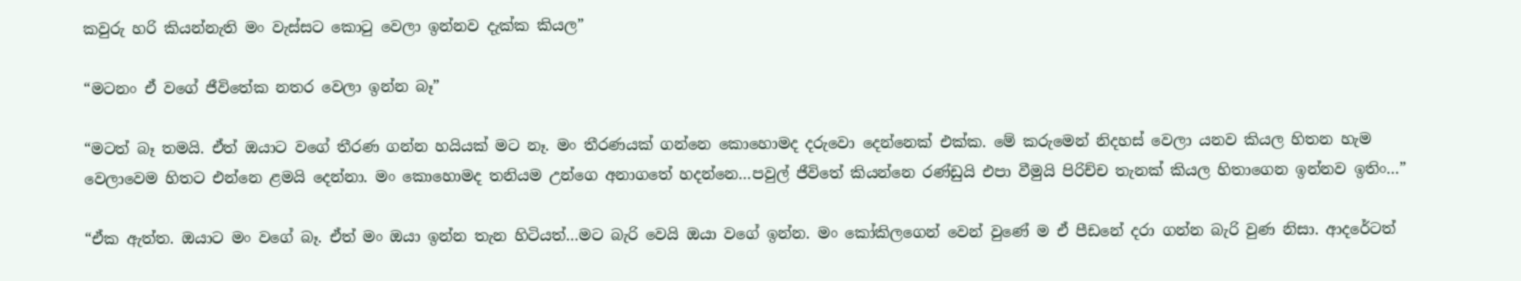කවුරු හරි කියන්නැති මං වැස්සට කොටු වෙලා ඉන්නව දැක්ක කියල”

“මටනං ඒ වගේ ජීවිතේක නතර වෙලා ඉන්න බෑ”

“මටත් බෑ තමයි. ඒත් ඔයාට වගේ තීරණ ගන්න හයියක් මට නෑ. මං තීරණයක් ගන්නෙ කොහොමද දරුවො දෙන්නෙක් එක්ක. මේ කරුමෙන් නිදහස් වෙලා යනව කියල හිතන හැම වෙලාවෙම හිතට එන්නෙ ළමයි දෙන්නා. මං කොහොමද තනියම උන්ගෙ අනාගතේ හදන්නෙ…පවුල් ජීවිතේ කියන්නෙ රණ්ඩුයි එපා වීමුයි පිරිච්ච තැනක් කියල හිතාගෙන ඉන්නව ඉතිං…”

“ඒක ඇත්ත. ඔයාට මං වගේ බෑ. ඒත් මං ඔයා ඉන්න තැන හිටියත්…මට බැරි වෙයි ඔයා වගේ ඉන්න. මං කෝකිලගෙන් වෙන් වුණේ ම ඒ පීඩනේ දරා ගන්න බැරි වුණ නිසා. ආදරේටත්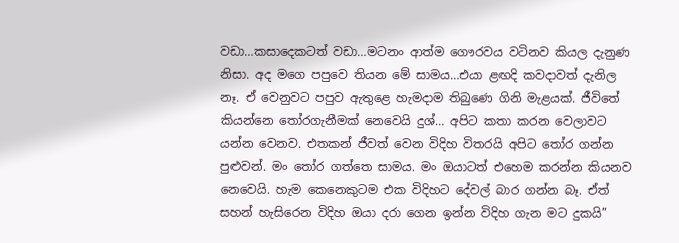වඩා…කසාදෙකටත් වඩා…මටනං ආත්ම ගෞරවය වටිනව කියල දැනුණ නිසා. අද මගෙ පපුවෙ තියන මේ සාමය…එයා ළඟදි කවදාවත් දැනිල නෑ. ඒ වෙනුවට පපුව ඇතුළෙ හැමදාම තිබුණෙ ගිනි මැළයක්. ජීවිතේ කියන්නෙ තෝරගැනීමක් නෙවෙයි දුශ්… අපිට කතා කරන වෙලාවට යන්න වෙනව. එතකන් ජීවත් වෙන විදිහ විතරයි අපිට තෝර ගන්න පුළුවන්. මං තෝර ගත්තෙ සාමය. මං ඔයාටත් එහෙම කරන්න කියනව නෙවෙයි. හැම කෙනෙකුටම එක විදිහට දේවල් බාර ගන්න බෑ. ඒත් සහන් හැසිරෙන විදිහ ඔයා දරා ගෙන ඉන්න විදිහ ගැන මට දුකයි”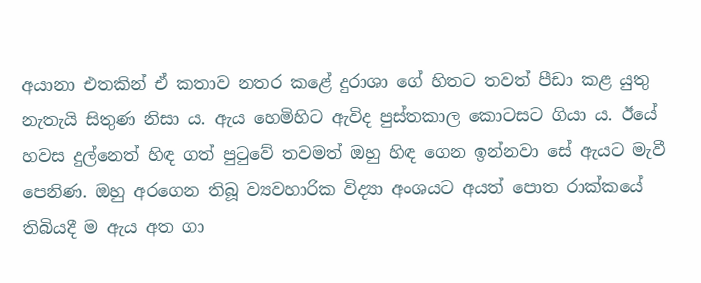අයානා එතකින් ඒ කතාව නතර කළේ දුරාශා ගේ හිතට තවත් පීඩා කළ යුතු නැතැයි සිතුණ නිසා ය. ඇය හෙමිහිට ඇවිද පුස්තකාල කොටසට ගියා ය. ඊයේ හවස දුල්නෙත් හිඳ ගත් පුටුවේ තවමත් ඔහු හිඳ ගෙන ඉන්නවා සේ ඇයට මැවී පෙනිණ. ඔහු අරගෙන තිබූ ව්‍යවහාරික විද්‍යා අංශයට අයත් පොත රාක්කයේ තිබියදී ම ඇය අත ගා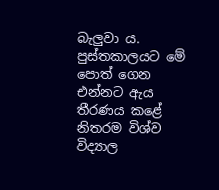බැලුවා ය. පුස්තකාලයට මේ පොත් ගෙන එන්නට ඇය තීරණය කළේ නිතරම විශ්ව විද්‍යාල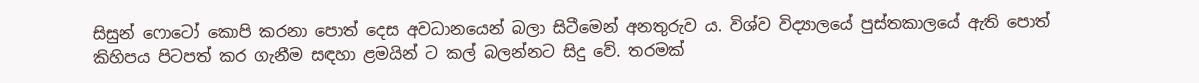සිසුන් ෆොටෝ කොපි කරනා පොත් දෙස අවධානයෙන් බලා සිටීමෙන් අනතුරුව ය. විශ්ව විද්‍යාලයේ පුස්තකාලයේ ඇති පොත් කිහිපය පිටපත් කර ගැනීම සඳහා ළමයින් ට කල් බලන්නට සිදු වේ. තරමක්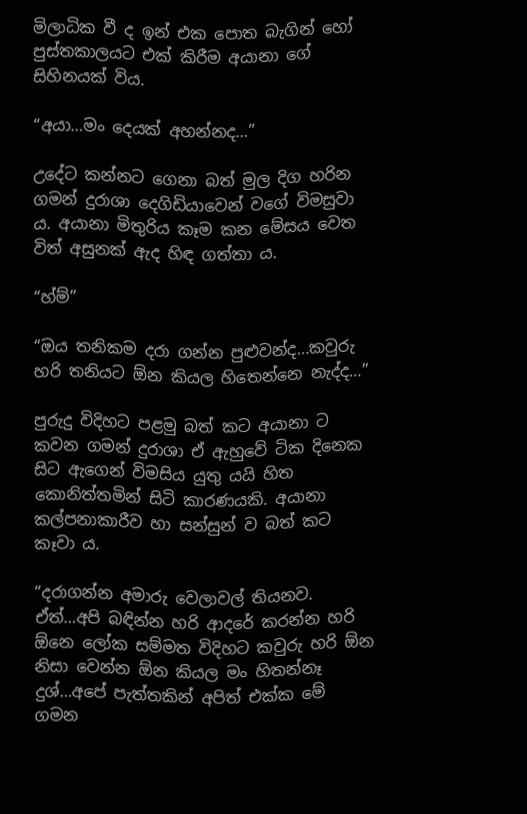මිලාධික වී ද ඉන් එක පොත බැගින් හෝ පුස්තකාලයට එක් කිරීම අයානා ගේ සිහිනයක් විය.

“අයා…මං දෙයක් අහන්නද…”

උදේට කන්නට ගෙනා බත් මුල දිග හරින ගමන් දුරාශා දෙගිඩියාවෙන් වගේ විමසුවා ය. අයානා මිතුරිය කෑම කන මේසය වෙත විත් අසුනක් ඇද හිඳ ගත්තා ය.

“හ්ම්”

“ඔය තනිකම දරා ගන්න පුළුවන්ද…කවුරු හරි තනියට ඕන කියල හිතෙන්නෙ නැද්ද…”

පුරුදු විදිහට පළමු බත් කට අයානා ට කවන ගමන් දුරාශා ඒ ඇහුවේ ටික දිනෙක සිට ඇගෙන් විමසිය යුතු යයි හිත කොනිත්තමින් සිටි කාරණයකි. අයානා කල්පනාකාරීව හා සන්සුන් ව බත් කට කෑවා ය.

“දරාගන්න අමාරු වෙලාවල් තියනව. ඒත්…අපි බඳින්න හරි ආදරේ කරන්න හරි ඕනෙ ලෝක සම්මත විදිහට කවුරු හරි ඕන නිසා වෙන්න ඕන කියල මං හිතන්නෑ දුශ්…අපේ පැත්තකින් අපිත් එක්ක මේ ගමන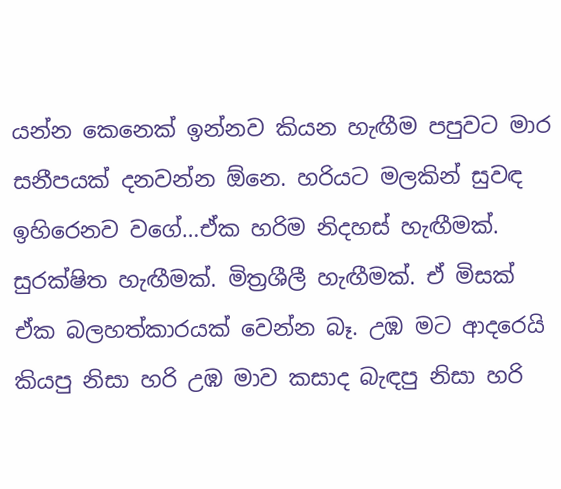යන්න කෙනෙක් ඉන්නව කියන හැඟීම පපුවට මාර සනීපයක් දනවන්න ඕනෙ. හරියට මලකින් සුවඳ ඉහිරෙනව වගේ…ඒක හරිම නිදහස් හැඟීමක්. සුරක්ෂිත හැඟීමක්. මිත්‍රශීලී හැඟීමක්. ඒ මිසක් ඒක බලහත්කාරයක් වෙන්න බෑ. උඹ මට ආදරෙයි කියපු නිසා හරි උඹ මාව කසාද බැඳපු නිසා හරි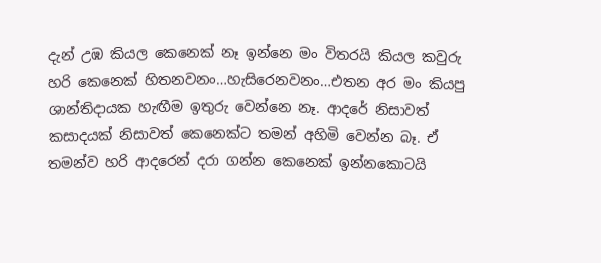දැන් උඹ කියල කෙනෙක් නෑ ඉන්නෙ මං විතරයි කියල කවුරු හරි කෙනෙක් හිතනවනං…හැසිරෙනවනං…එතන අර මං කියපු ශාන්තිදායක හැඟීම ඉතුරු වෙන්නෙ නෑ. ආදරේ නිසාවත් කසාදයක් නිසාවත් කෙනෙක්ට තමන් අහිමි වෙන්න බෑ. ඒ තමන්ව හරි ආදරෙන් දරා ගන්න කෙනෙක් ඉන්නකොටයි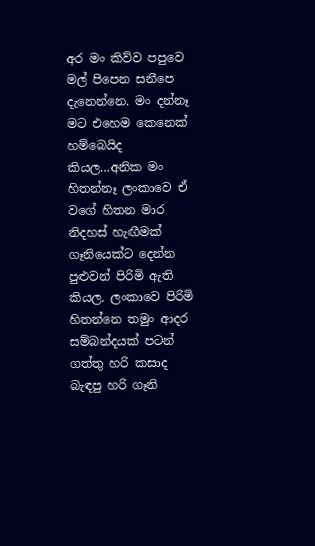අර මං කිව්ව පපුවෙ මල් පිපෙන සනීපෙ දැනෙන්නෙ. මං දන්නෑ මට එහෙම කෙනෙක් හම්බෙයිද කියල…අනික මං හිතන්නෑ ලංකාවෙ ඒ වගේ හිතන මාර නිදහස් හැඟීමක් ගෑනියෙක්ට දෙන්න පුළුවන් පිරිමි ඇති කියල. ලංකාවෙ පිරිමි හිතන්නෙ තමුං ආදර සම්බන්දයක් පටන් ගත්තු හරි කසාද බැඳපු හරි ගෑනි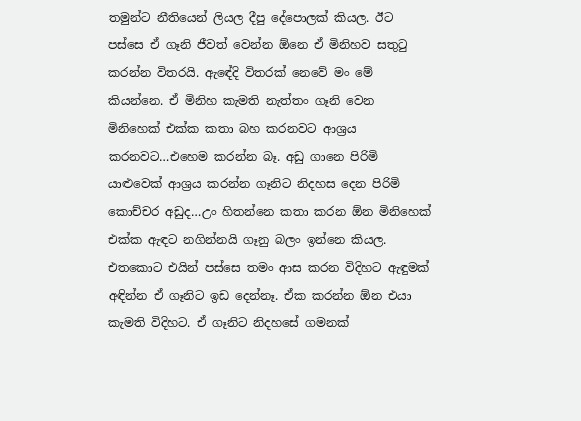තමුන්ට නීතියෙන් ලියල දීපු දේපොලක් කියල. ඊට පස්සෙ ඒ ගෑනි ජීවත් වෙන්න ඕනෙ ඒ මිනිහව සතුටු කරන්න විතරයි. ඇඳේදි විතරක් නෙවේ මං මේ කියන්නෙ. ඒ මිනිහ කැමති නැත්තං ගෑනි වෙන මිනිහෙක් එක්ක කතා බහ කරනවට ආශ්‍රය කරනවට…එහෙම කරන්න බෑ. අඩු ගානෙ පිරිමි යාළුවෙක් ආශ්‍රය කරන්න ගෑනිට නිදහස දෙන පිරිමි කොච්චර අඩුද…උං හිතන්නෙ කතා කරන ඕන මිනිහෙක් එක්ක ඇඳට නගින්නයි ගෑනු බලං ඉන්නෙ කියල. එතකොට එයින් පස්සෙ තමං ආස කරන විදිහට ඇඳුමක් අඳින්න ඒ ගෑනිට ඉඩ දෙන්නෑ. ඒක කරන්න ඕන එයා කැමති විදිහට. ඒ ගෑනිට නිදහසේ ගමනක්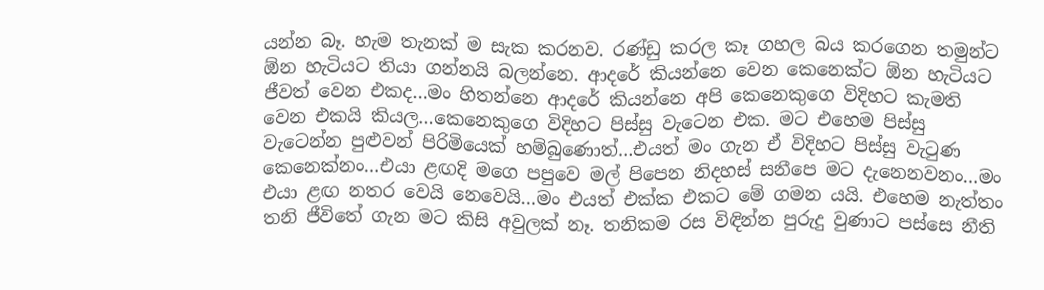යන්න බෑ. හැම තැනක් ම සැක කරනව. රණ්ඩු කරල කෑ ගහල බය කරගෙන තමුන්ට ඕන හැටියට තියා ගන්නයි බලන්නෙ. ආදරේ කියන්නෙ වෙන කෙනෙක්ට ඕන හැටියට ජීවත් වෙන එකද…මං හිතන්නෙ ආදරේ කියන්නෙ අපි කෙනෙකුගෙ විදිහට කැමති වෙන එකයි කියල…කෙනෙකුගෙ විදිහට පිස්සු වැටෙන එක. මට එහෙම පිස්සු වැටෙන්න පුළුවන් පිරිමියෙක් හම්බුණොත්…එයත් මං ගැන ඒ විදිහට පිස්සු වැටුණ කෙනෙක්නං…එයා ළඟදි මගෙ පපුවෙ මල් පිපෙන නිදහස් සනීපෙ මට දැනෙනවනං…මං එයා ළඟ නතර වෙයි නෙවෙයි…මං එයත් එක්ක එකට මේ ගමන යයි. එහෙම නැත්තං තනි ජීවිතේ ගැන මට කිසි අවුලක් නෑ. තනිකම රස විඳින්න පුරුදු වුණාට පස්සෙ නීති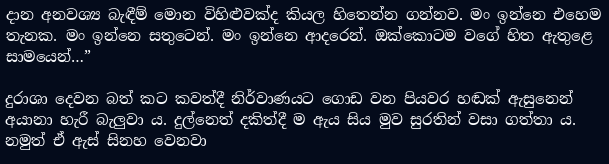දාන අනවශ්‍ය බැඳීම් මොන විහිළුවක්ද කියල හිතෙන්න ගන්නව. මං ඉන්නෙ එහෙම තැනක. මං ඉන්නෙ සතුටෙන්. මං ඉන්නෙ ආදරෙන්. ඔක්කොටම වගේ හිත ඇතුළෙ සාමයෙන්…”

දුරාශා දෙවන බත් කට කවත්දී නිර්වාණයට ගොඩ වන පියවර හඬක් ඇසුනෙන් අයානා හැරී බැලුවා ය. දුල්නෙත් දකිත්දී ම ඇය සිය මුව සුරතින් වසා ගත්තා ය. නමුත් ඒ ඇස් සිනහ වෙනවා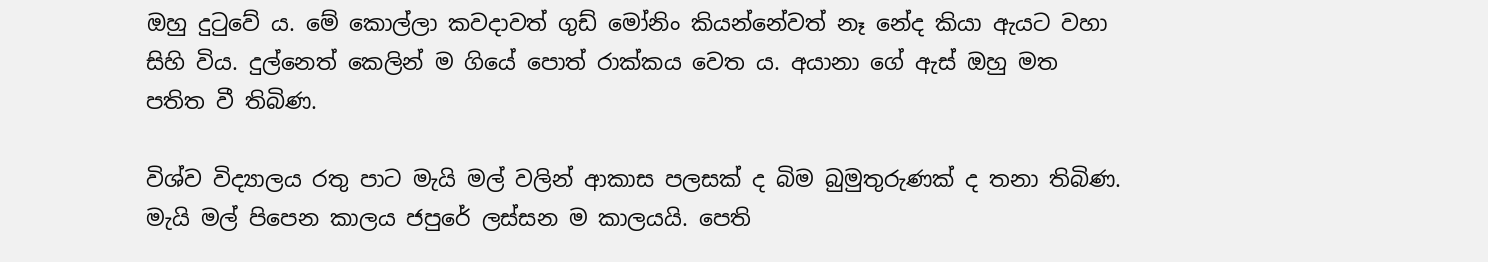ඔහු දුටුවේ ය. මේ කොල්ලා කවදාවත් ගුඩ් මෝනිං කියන්නේවත් නෑ නේද කියා ඇයට වහා සිහි විය. දුල්නෙත් කෙලින් ම ගියේ පොත් රාක්කය වෙත ය. අයානා ගේ ඇස් ඔහු මත පතිත වී තිබිණ.

විශ්ව විද්‍යාලය රතු පාට මැයි මල් වලින් ආකාස පලසක් ද බිම බුමුතුරුණක් ද තනා තිබිණ. මැයි මල් පිපෙන කාලය ජපුරේ ලස්සන ම කාලයයි. පෙති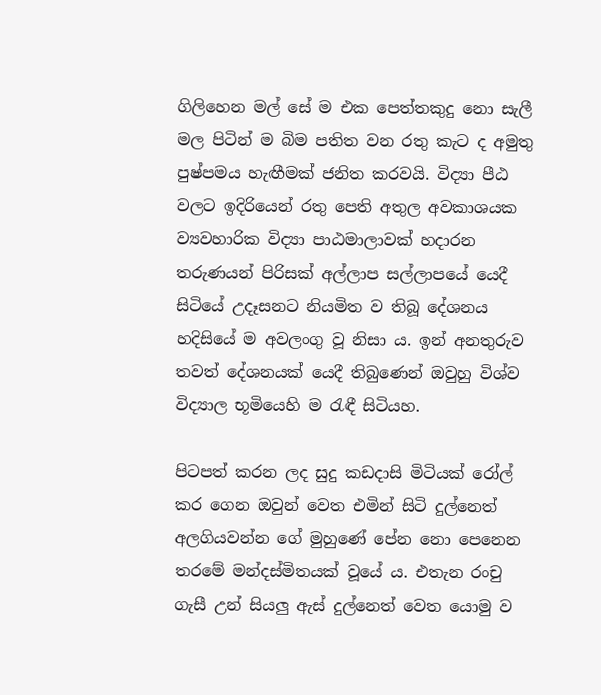ගිලිහෙන මල් සේ ම එක පෙත්තකුදු නො සැලී මල පිටින් ම බිම පතිත වන රතු කැට ද අමුතු පුෂ්පමය හැඟීමක් ජනිත කරවයි. විද්‍යා පීඨ වලට ඉදිරියෙන් රතු පෙති අතුල අවකාශයක ව්‍යවහාරික විද්‍යා පාඨමාලාවක් හදාරන තරුණයන් පිරිසක් අල්ලාප සල්ලාපයේ යෙදී සිටියේ උදෑසනට නියමිත ව තිබූ දේශනය හදිසියේ ම අවලංගු වූ නිසා ය. ඉන් අනතුරුව තවත් දේශනයක් යෙදී තිබුණෙන් ඔවුහු විශ්ව විද්‍යාල භූමියෙහි ම රැඳී සිටියහ.

පිටපත් කරන ලද සුදු කඩදාසි මිටියක් රෝල් කර ගෙන ඔවුන් වෙත එමින් සිටි දුල්නෙත් අලගියවන්න ගේ මුහුණේ පේන නො පෙනෙන තරමේ මන්දස්මිතයක් වූයේ ය. එතැන රංචු ගැසී උන් සියලු ඇස් දුල්නෙත් වෙත යොමු ව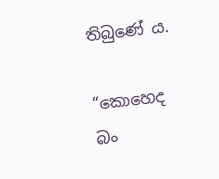තිබුණේ ය.

“කොහෙද බං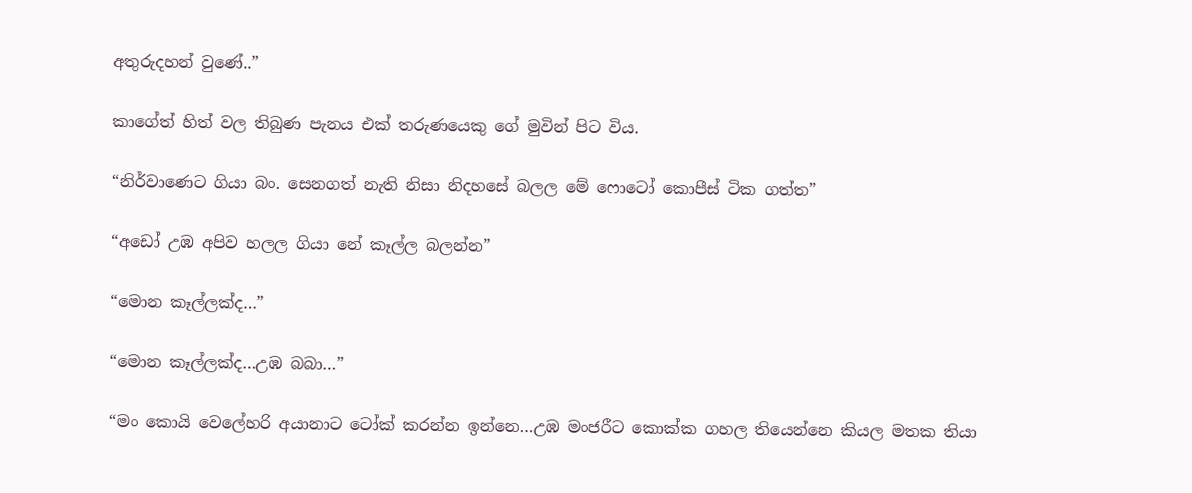අතුරුදහන් වුණේ..”

කාගේත් හිත් වල තිබුණ පැනය එක් තරුණයෙකු ගේ මුවින් පිට විය.

“නිර්වාණෙට ගියා බං. සෙනගත් නැති නිසා නිදහසේ බලල මේ ෆොටෝ කොපීස් ටික ගත්ත”

“අඩෝ උඹ අපිව හලල ගියා නේ කෑල්ල බලන්න”

“මොන කෑල්ලක්ද…”

“මොන කෑල්ලක්ද…උඹ බබා…”

“මං කොයි වෙලේහරි අයානාට ටෝක් කරන්න ඉන්නෙ…උඹ මංජරීට කොක්ක ගහල තියෙන්නෙ කියල මතක තියා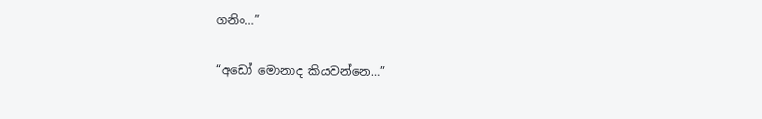ගනිං…”

“අඩෝ මොනාද කියවන්නෙ…”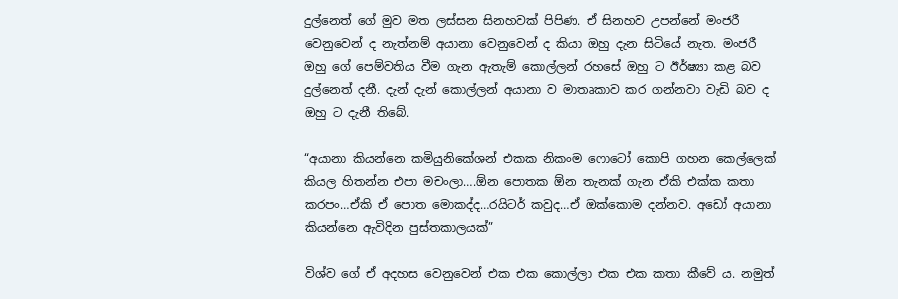දුල්නෙත් ගේ මුව මත ලස්සන සිනහවක් පිපිණ. ඒ සිනහව උපන්නේ මංජරී වෙනුවෙන් ද නැත්නම් අයානා වෙනුවෙන් ද කියා ඔහු දැන සිටියේ නැත. මංජරී ඔහු ගේ පෙම්වතිය වීම ගැන ඇතැම් කොල්ලන් රහසේ ඔහු ට ඊර්ෂ්‍යා කළ බව දුල්නෙත් දනී. දැන් දැන් කොල්ලන් අයානා ව මාතෘකාව කර ගන්නවා වැඩි බව ද ඔහු ට දැනී තිබේ.

“අයානා කියන්නෙ කමියුනිකේශන් එකක නිකංම ෆොටෝ කොපි ගහන කෙල්ලෙක් කියල හිතන්න එපා මචංලා….ඕන පොතක ඕන තැනක් ගැන ඒකි එක්ක කතා කරපං…ඒකි ඒ පොත මොකද්ද…රයිටර් කවුද…ඒ ඔක්කොම දන්නව. අඩෝ අයානා කියන්නෙ ඇවිදින පුස්තකාලයක්”

විශ්ව ගේ ඒ අදහස වෙනුවෙන් එක එක කොල්ලා එක එක කතා කීවේ ය. නමුත්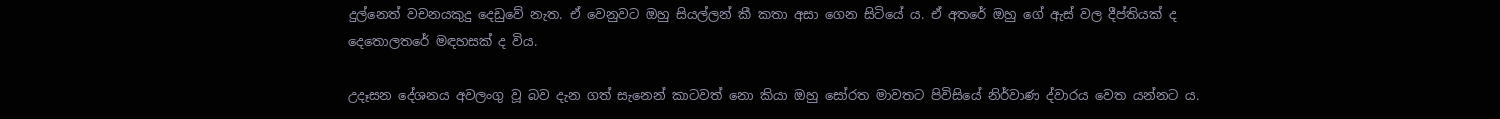දුල්නෙත් වචනයකුදු දෙඩුවේ නැත. ඒ වෙනුවට ඔහු සියල්ලන් කී කතා අසා ගෙන සිටියේ ය. ඒ අතරේ ඔහු ගේ ඇස් වල දීප්තියක් ද දෙතොලතරේ මඳහසක් ද විය.

උදෑසන දේශනය අවලංගු වූ බව දැන ගත් සැනෙන් කාටවත් නො කියා ඔහු සෝරත මාවතට පිවිසියේ නිර්වාණ ද්වාරය වෙත යන්නට ය.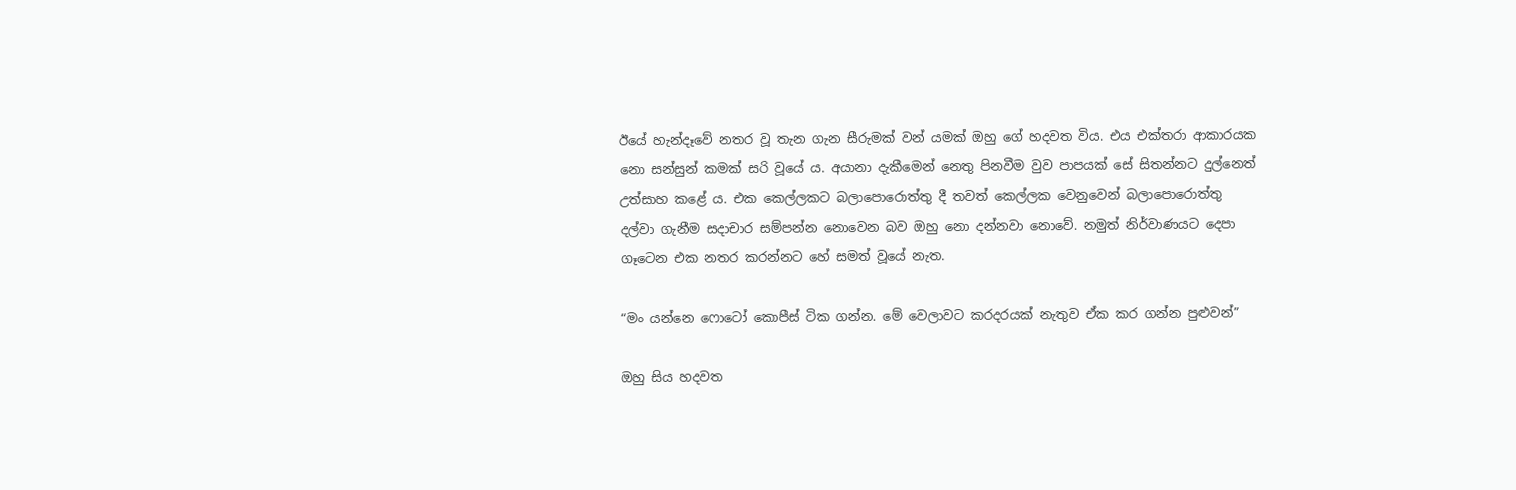ඊයේ හැන්දෑවේ නතර වූ තැන ගැන සීරුමක් වන් යමක් ඔහු ගේ හදවත විය. එය එක්තරා ආකාරයක නො සන්සුන් කමක් සරි වූයේ ය. අයානා දැකීමෙන් නෙතු පිනවීම වුව පාපයක් සේ සිතන්නට දුල්නෙත් උත්සාහ කළේ ය. එක කෙල්ලකට බලාපොරොත්තු දී තවත් කෙල්ලක වෙනුවෙන් බලාපොරොත්තු දල්වා ගැනීම සදාචාර සම්පන්න නොවෙන බව ඔහු නො දන්නවා නොවේ. නමුත් නිර්වාණයට දෙපා ගෑටෙන එක නතර කරන්නට හේ සමත් වූයේ නැත.

“මං යන්නෙ ෆොටෝ කොපීස් ටික ගන්න. මේ වෙලාවට කරදරයක් නැතුව ඒක කර ගන්න පුළුවන්”

ඔහු සිය හදවත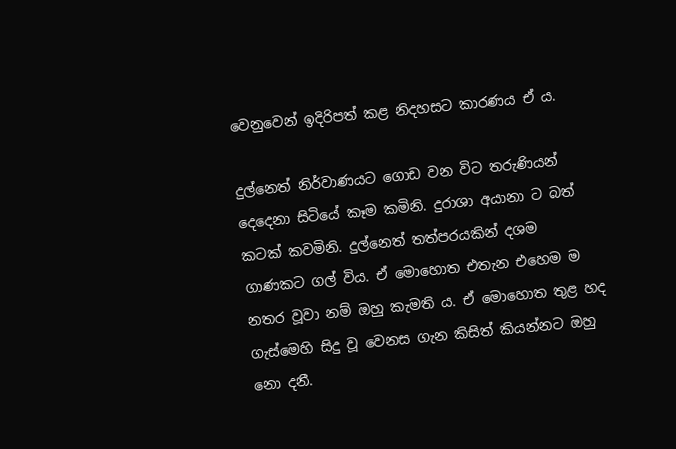වෙනුවෙන් ඉදිරිපත් කළ නිදහසට කාරණය ඒ ය.

දුල්නෙත් නිර්වාණයට ගොඩ වන විට තරුණියන් දෙදෙනා සිටියේ කෑම කමිනි. දුරාශා අයානා ට බත් කටක් කවමිනි. දුල්නෙත් තත්පරයකින් දශම ගාණකට ගල් විය. ඒ මොහොත එතැන එහෙම ම නතර වූවා නම් ඔහු කැමති ය. ඒ මොහොත තුළ හද ගැස්මෙහි සිදු වූ වෙනස ගැන කිසිත් කියන්නට ඔහු නො දනී.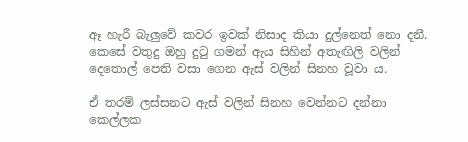ඈ හැරී බැලුවේ කවර ඉවක් නිසාද කියා දුල්නෙත් නො දනී. කෙසේ වතුදු ඔහු දුටු ගමන් ඇය සිහින් අතැඟිලි වලින් දෙතොල් පෙති වසා ගෙන ඇස් වලින් සිනහ වූවා ය.

ඒ තරම් ලස්සනට ඇස් වලින් සිනහ වෙන්නට දන්නා කෙල්ලක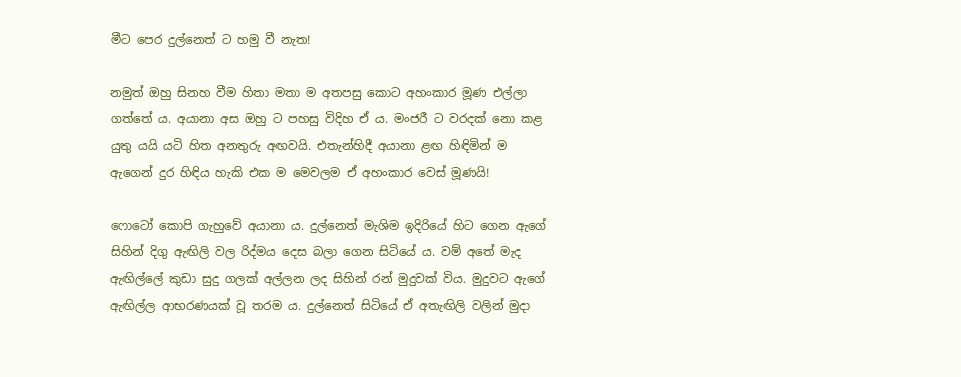මීට පෙර දුල්නෙත් ට හමු වී නැත!

නමුත් ඔහු සිනහ වීම හිතා මතා ම අතපසු කොට අහංකාර මූණ එල්ලා ගත්තේ ය. අයානා අස ඔහු ට පහසු විදිහ ඒ ය. මංජරී ට වරදක් නො කළ යුතු යයි යටි හිත අනතුරු අඟවයි. එතැන්හිදී අයානා ළඟ හිඳිමින් ම ඇගෙන් දුර හිඳිය හැකි එක ම මෙවලම ඒ අහංකාර වෙස් මූණයි!

ෆොටෝ කොපි ගැහුවේ අයානා ය. දුල්නෙත් මැශිම ඉදිරියේ හිට ගෙන ඇගේ සිහින් දිගු ඇඟිලි වල රිද්මය දෙස බලා ගෙන සිටියේ ය. වම් අතේ මැද ඇඟිල්ලේ කුඩා සුදු ගලක් අල්ලන ලද සිහින් රන් මුදුවක් විය. මුදුවට ඇගේ ඇඟිල්ල ආභරණයක් වූ තරම ය. දුල්නෙත් සිටියේ ඒ අතැඟිලි වලින් මුදා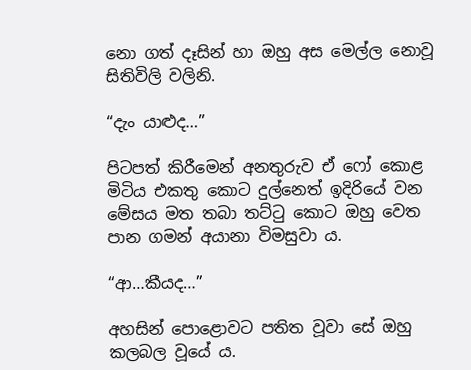නො ගත් දෑසින් හා ඔහු අස මෙල්ල නොවූ සිතිවිලි වලිනි.

“දැං යාළුද…”

පිටපත් කිරීමෙන් අනතුරුව ඒ ෆෝ කොළ මිටිය එකතු කොට දුල්නෙත් ඉදිරියේ වන මේසය මත තබා තට්ටු කොට ඔහු වෙත පාන ගමන් අයානා විමසුවා ය.

“ආ…කීයද…”

අහසින් පොළොවට පතිත වූවා සේ ඔහු කලබල වූයේ ය.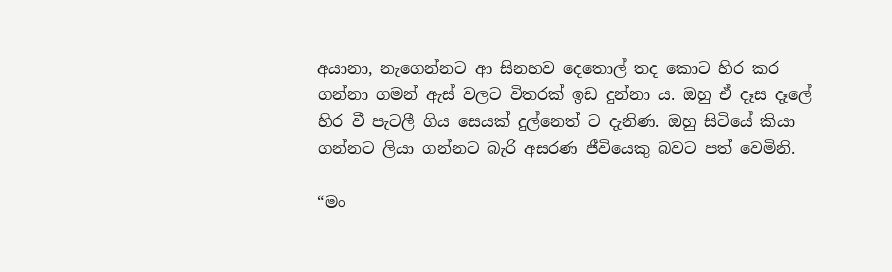අයානා, නැගෙන්නට ආ සිනහව දෙතොල් තද කොට හිර කර ගන්නා ගමන් ඇස් වලට විතරක් ඉඩ දුන්නා ය. ඔහු ඒ දෑස දෑලේ හිර වී පැටලී ගිය සෙයක් දුල්නෙත් ට දැනිණ. ඔහු සිටියේ කියා ගන්නට ලියා ගන්නට බැරි අසරණ ජීවියෙකු බවට පත් වෙමිනි.

“මං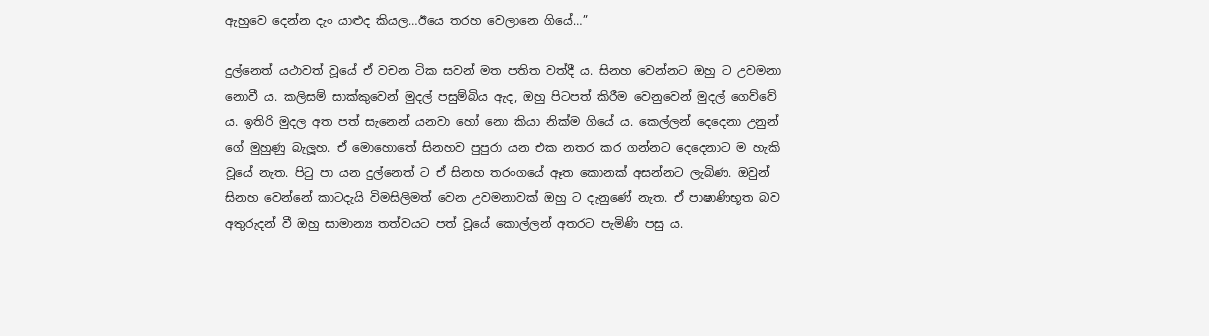ඇහුවෙ දෙන්න දැං යාළුද කියල…ඊයෙ තරහ වෙලානෙ ගියේ…”

දුල්නෙත් යථාවත් වූයේ ඒ වචන ටික සවන් මත පතිත වත්දී ය. සිනහ වෙන්නට ඔහු ට උවමනා නොවී ය. කලිසම් සාක්කුවෙන් මුදල් පසුම්බිය ඇද, ඔහු පිටපත් කිරීම වෙනුවෙන් මුදල් ගෙව්වේ ය. ඉතිරි මුදල අත පත් සැනෙන් යනවා හෝ නො කියා නික්ම ගියේ ය. කෙල්ලන් දෙදෙනා උනුන් ගේ මුහුණු බැලූහ. ඒ මොහොතේ සිනහව පුපුරා යන එක නතර කර ගන්නට දෙදෙනාට ම හැකි වූයේ නැත. පිටු පා යන දුල්නෙත් ට ඒ සිනහ තරංගයේ ඈත කොනක් අසන්නට ලැබිණ. ඔවුන් සිනහ වෙන්නේ කාටදැයි විමසිලිමත් වෙන උවමනාවක් ඔහු ට දැනුණේ නැත. ඒ පාෂාණිභූත බව අතුරුදන් වී ඔහු සාමාන්‍ය තත්වයට පත් වූයේ කොල්ලන් අතරට පැමිණි පසු ය.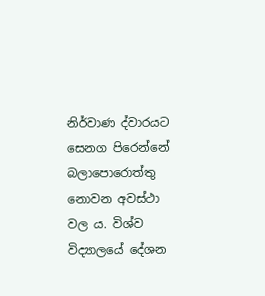නිර්වාණ ද්වාරයට සෙනග පිරෙන්නේ බලාපොරොත්තු නොවන අවස්ථා වල ය. විශ්ව විද්‍යාලයේ දේශන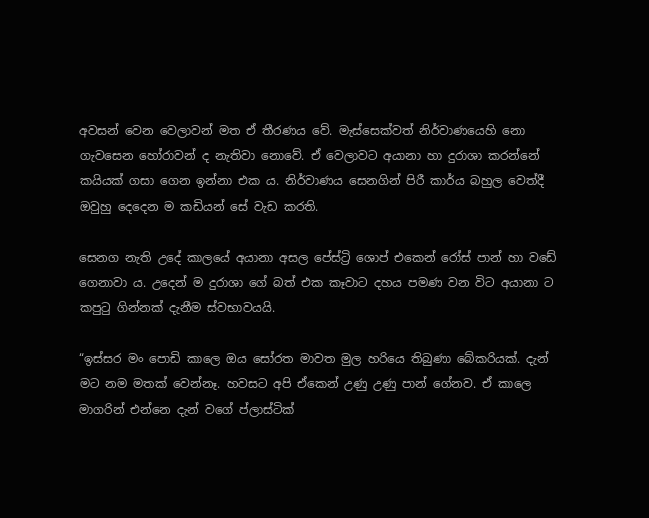අවසන් වෙන වෙලාවන් මත ඒ තීරණය වේ. මැස්සෙක්වත් නිර්වාණයෙහි නො ගැවසෙන හෝරාවන් ද නැතිවා නොවේ. ඒ වෙලාවට අයානා හා දුරාශා කරන්නේ කයියක් ගසා ගෙන ඉන්නා එක ය. නිර්වාණය සෙනගින් පිරී කාර්ය බහුල වෙත්දී ඔවුහු දෙදෙන ම කඩියන් සේ වැඩ කරති.

සෙනග නැති උදේ කාලයේ අයානා අසල පේස්ට්‍රි ශොප් එකෙන් රෝස් පාන් හා වඩේ ගෙනාවා ය. උදෙන් ම දුරාශා ගේ බත් එක කෑවාට දහය පමණ වන විට අයානා ට කපුටු ගින්නක් දැනීම ස්වභාවයයි.

“ඉස්සර මං පොඩි කාලෙ ඔය සෝරත මාවත මුල හරියෙ තිබුණා බේකරියක්. දැන් මට නම මතක් වෙන්නෑ. හවසට අපි ඒකෙන් උණු උණු පාන් ගේනව. ඒ කාලෙ මාගරින් එන්නෙ දැන් වගේ ප්ලාස්ටික්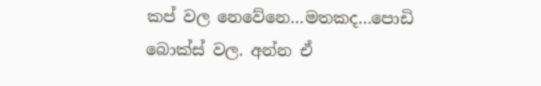කප් වල නෙවේනෙ…මතකද…පොඩි බොක්ස් වල. අන්න ඒ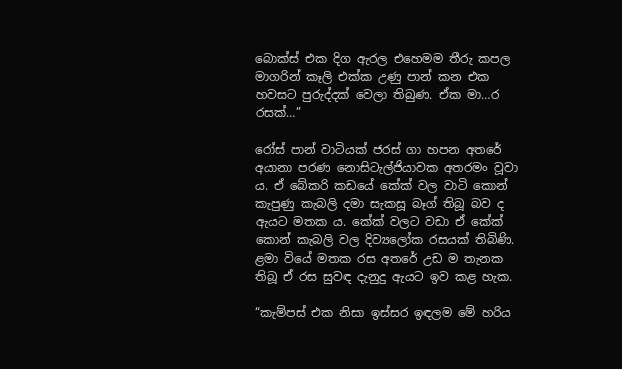බොක්ස් එක දිග ඇරල එහෙමම තීරු කපල මාගරින් කෑලි එක්ක උණු පාන් කන එක හවසට පුරුද්දක් වෙලා තිබුණ. ඒක මා…ර රසක්…”

රෝස් පාන් වාටියක් ජරස් ගා හපන අතරේ අයානා පරණ නොසිටැල්ජියාවක අතරමං වූවා ය. ඒ බේකරි කඩයේ කේක් වල වාටි කොන් කැපුණු කැබලි දමා සැකසූ බෑග් තිබූ බව ද ඇයට මතක ය. කේක් වලට වඩා ඒ කේක් කොන් කැබලි වල දිව්‍යලෝක රසයක් තිබිණි. ළමා වියේ මතක රස අතරේ උඩ ම තැනක තිබූ ඒ රස සුවඳ දැනුදු ඇයට ඉව කළ හැක.

“කැම්පස් එක නිසා ඉස්සර ඉඳලම මේ හරිය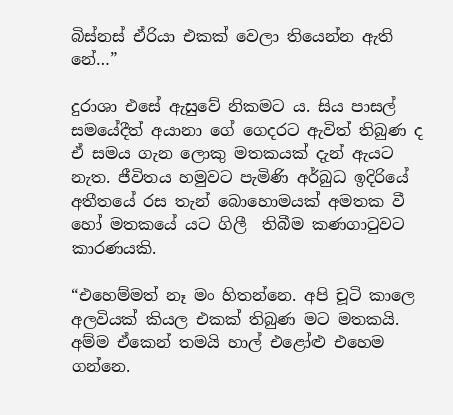බිස්නස් ඒරියා එකක් වෙලා තියෙන්න ඇති නේ…”

දුරාශා එසේ ඇසුවේ නිකමට ය. සිය පාසල් සමයේදීත් අයානා ගේ ගෙදරට ඇවිත් තිබුණ ද ඒ සමය ගැන ලොකු මතකයක් දැන් ඇයට නැත. ජීවිතය හමුවට පැමිණි අර්බුධ ඉදිරියේ අතීතයේ රස තැන් බොහොමයක් අමතක වී හෝ මතකයේ යට ගිලී  තිබීම කණගාටුවට කාරණයකි.

“එහෙම්මත් නෑ මං හිතන්නෙ. අපි චූටි කාලෙ අලවියක් කියල එකක් තිබුණ මට මතකයි. අම්ම ඒකෙන් තමයි හාල් එළෝළු එහෙම ගන්නෙ.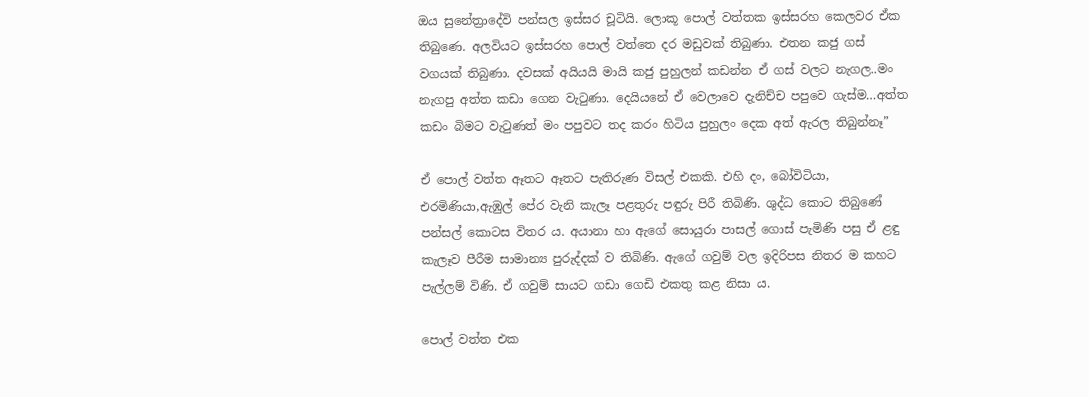ඔය සුනේත්‍රාදේවි පන්සල ඉස්සර චූටියි. ලොකූ පොල් වත්තක ඉස්සරහ කෙලවර ඒක තිබුණෙ. අලවියට ඉස්සරහ පොල් වත්තෙ දර මඩුවක් තිබුණා. එතන කජු ගස් වගයක් තිබුණා. දවසක් අයියයි මායි කජු පුහුලන් කඩන්න ඒ ගස් වලට නැගල..මං නැගපු අත්ත කඩා ගෙන වැටුණා. දෙයියනේ ඒ වෙලාවෙ දැනිච්ච පපුවෙ ගැස්ම…අත්ත කඩං බිමට වැටුණත් මං පපුවට තද කරං හිටිය පුහුලං දෙක අත් ඇරල තිබුන්නෑ”

ඒ පොල් වත්ත ඈතට ඈතට පැතිරුණ විසල් එකකි. එහි දං, බෝවිටියා, එරමිණියා,ඇඹුල් පේර වැනි කැලෑ පළතුරු පඳුරු පිරී තිබිණි. ශුද්ධ කොට තිබුණේ පන්සල් කොටස විතර ය. අයානා හා ඇගේ සොයුරා පාසල් ගොස් පැමිණි පසු ඒ ළඳු කැලෑව පීරීම සාමාන්‍ය පුරුද්දක් ව තිබිණි. ඇගේ ගවුම් වල ඉදිරිපස නිතර ම කහට පැල්ලම් විණි. ඒ ගවුම් සායට ගඩා ගෙඩි එකතු කළ නිසා ය.

පොල් වත්ත එක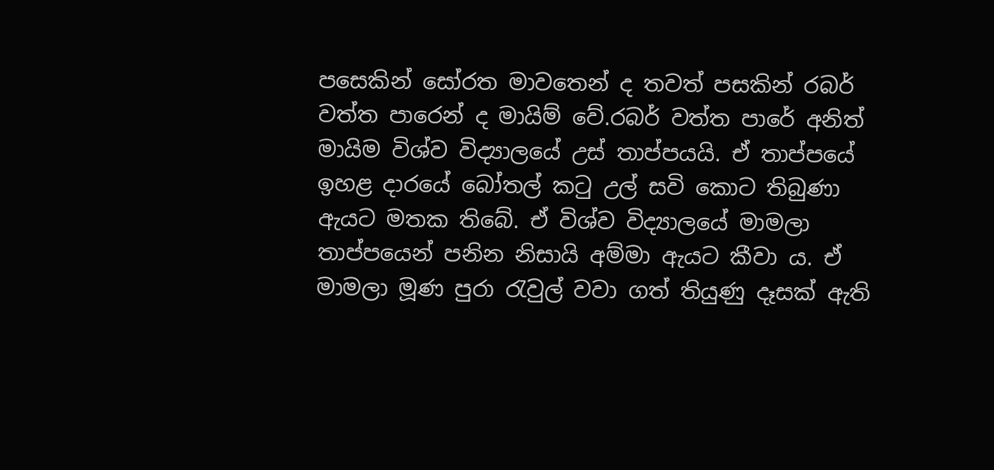පසෙකින් සෝරත මාවතෙන් ද තවත් පසකින් රබර් වත්ත පාරෙන් ද මායිම් වේ.රබර් වත්ත පාරේ අනිත් මායිම විශ්ව විද්‍යාලයේ උස් තාප්පයයි. ඒ තාප්පයේ ඉහළ දාරයේ බෝතල් කටු උල් සවි කොට තිබුණා ඇයට මතක තිබේ. ඒ විශ්ව විද්‍යාලයේ මාමලා තාප්පයෙන් පනින නිසායි අම්මා ඇයට කීවා ය. ඒ මාමලා මූණ පුරා රැවුල් වවා ගත් තියුණු දෑසක් ඇති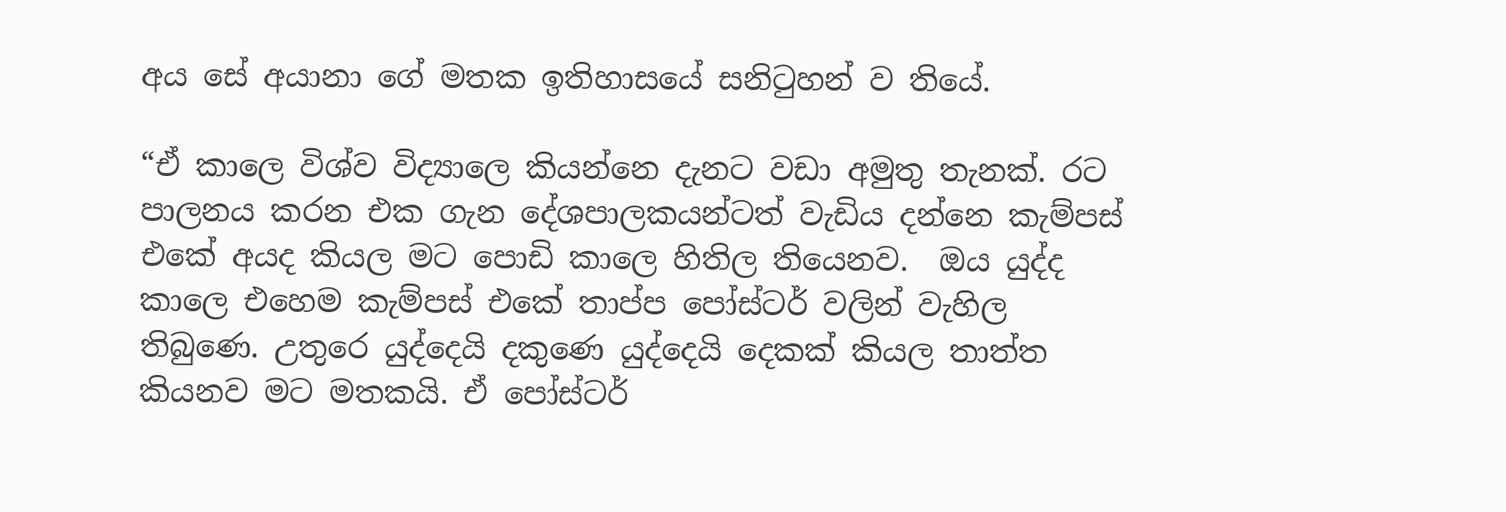අය සේ අයානා ගේ මතක ඉතිහාසයේ සනිටුහන් ව තියේ.

“ඒ කාලෙ විශ්ව විද්‍යාලෙ කියන්නෙ දැනට වඩා අමුතු තැනක්. රට පාලනය කරන එක ගැන දේශපාලකයන්ටත් වැඩිය දන්නෙ කැම්පස් එකේ අයද කියල මට පොඩි කාලෙ හිතිල තියෙනව.  ඔය යුද්ද කාලෙ එහෙම කැම්පස් එකේ තාප්ප පෝස්ටර් වලින් වැහිල තිබුණෙ. උතුරෙ යුද්දෙයි දකුණෙ යුද්දෙයි දෙකක් කියල තාත්ත කියනව මට මතකයි. ඒ පෝස්ටර්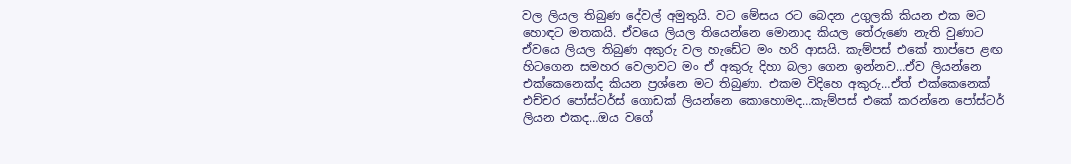වල ලියල තිබුණ දේවල් අමුතුයි. වට මේසය රට බෙදන උගුලකි කියන එක මට හොඳට මතකයි. ඒවයෙ ලියල තියෙන්නෙ මොනාද කියල තේරුණෙ නැති වුණාට ඒවයෙ ලියල තිබුණ අකුරු වල හැඩේට මං හරි ආසයි. කැම්පස් එකේ තාප්පෙ ළඟ හිටගෙන සමහර වෙලාවට මං ඒ අකුරු දිහා බලා ගෙන ඉන්නව…ඒව ලියන්නෙ එක්කෙනෙක්ද කියන ප්‍රශ්නෙ මට තිබුණා. එකම විදිහෙ අකුරු…ඒත් එක්කෙනෙක් එච්චර පෝස්ටර්ස් ගොඩක් ලියන්නෙ කොහොමද…කැම්පස් එකේ කරන්නෙ පෝස්ටර් ලියන එකද…ඔය වගේ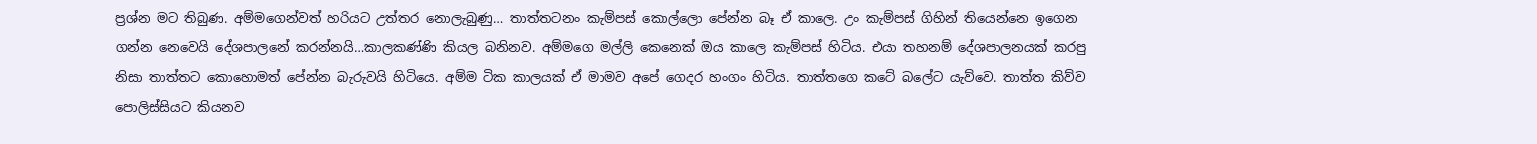ප්‍රශ්න මට තිබුණ. අම්මගෙන්වත් හරියට උත්තර නොලැබුණු… තාත්තටනං කැම්පස් කොල්ලො පේන්න බෑ ඒ කාලෙ. උං කැම්පස් ගිහින් තියෙන්නෙ ඉගෙන ගන්න නෙවෙයි දේශපාලනේ කරන්නයි…කාලකණ්ණි කියල බනිනව. අම්මගෙ මල්ලි කෙනෙක් ඔය කාලෙ කැම්පස් හිටිය. එයා තහනම් දේශපාලනයක් කරපු නිසා තාත්තට කොහොමත් පේන්න බැරුවයි හිටියෙ. අම්ම ටික කාලයක් ඒ මාමව අපේ ගෙදර හංගං හිටිය. තාත්තගෙ කටේ බලේට යැව්වෙ. තාත්ත කිව්ව පොලිස්සියට කියනව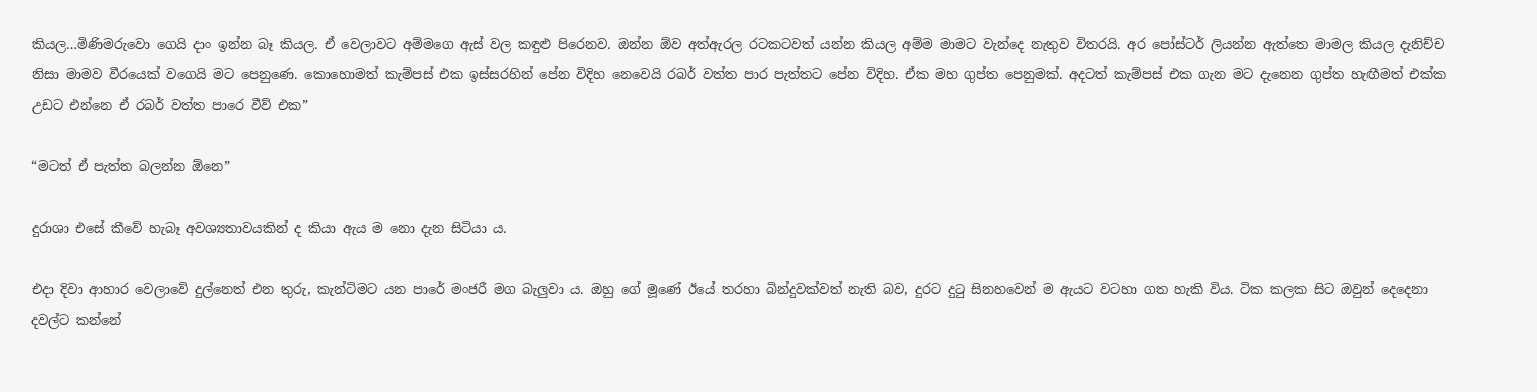කියල…මිණිමරුවො ගෙයි දාං ඉන්න බෑ කියල. ඒ වෙලාවට අම්මගෙ ඇස් වල කඳුළු පිරෙනව. ඔන්න ඕව අත්ඇරල රටකටවත් යන්න කියල අම්ම මාමට වැන්දෙ නැතුව විතරයි. අර පෝස්ටර් ලියන්න ඇත්තෙ මාමල කියල දැනිච්ච නිසා මාමව වීරයෙක් වගෙයි මට පෙනුණෙ. කොහොමත් කැම්පස් එක ඉස්සරහින් පේන විදිහ නෙවෙයි රබර් වත්ත පාර පැත්තට පේන විදිහ. ඒක මහ ගුප්ත පෙනුමක්. අදටත් කැම්පස් එක ගැන මට දැනෙන ගුප්ත හැඟීමත් එක්ක උඩට එන්නෙ ඒ රබර් වත්ත පාරෙ වීව් එක”

“මටත් ඒ පැත්ත බලන්න ඕනෙ”

දුරාශා එසේ කීවේ හැබෑ අවශ්‍යතාවයකින් ද කියා ඇය ම නො දැන සිටියා ය.

එදා දිවා ආහාර වෙලාවේ දුල්නෙත් එන තුරු, කැන්ටිමට යන පාරේ මංජරී මග බැලුවා ය. ඔහු ගේ මූණේ ඊයේ තරහා බින්දුවක්වත් නැති බව, දුරට දුටු සිනහවෙන් ම ඇයට වටහා ගත හැකි විය. ටික කලක සිට ඔවුන් දෙදෙනා දවල්ට කන්නේ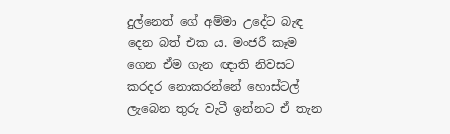දුල්නෙත් ගේ අම්මා උදේට බැඳ දෙන බත් එක ය. මංජරී කෑම ගෙන ඒම ගැන ඥාති නිවසට කරදර නොකරන්නේ හොස්ටල් ලැබෙන තුරු වැටී ඉන්නට ඒ තැන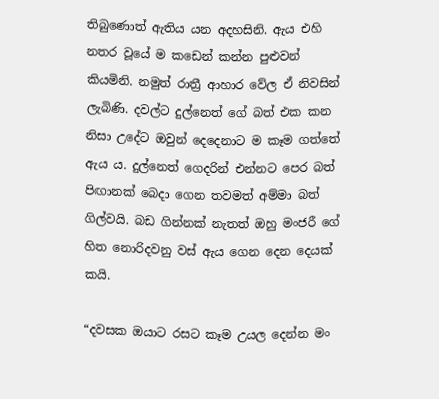තිබුණොත් ඇතිය යන අදහසිනි. ඇය එහි නතර වූයේ ම කඩෙන් කන්න පුළුවන් කියමිනි. නමුත් රාත්‍රී ආහාර වේල ඒ නිවසින් ලැබිණි. දවල්ට දුල්නෙත් ගේ බත් එක කන නිසා උදේට ඔවුන් දෙදෙනාට ම කෑම ගත්තේ ඇය ය. දුල්නෙත් ගෙදරින් එන්නට පෙර බත් පිඟානක් බෙදා ගෙන තවමත් අම්මා බත් ගිල්වයි. බඩ ගින්නක් නැතත් ඔහු මංජරී ගේ හිත නොරිදවනු වස් ඇය ගෙන දෙන දෙයක් කයි.

“දවසක ඔයාට රසට කෑම උයල දෙන්න මං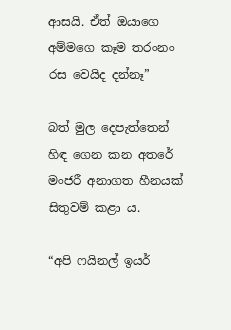ආසයි. ඒත් ඔයාගෙ අම්මගෙ කෑම තරංනං රස වෙයිද දන්නෑ”

බත් මුල දෙපැත්තෙන් හිඳ ගෙන කන අතරේ මංජරී අනාගත හීනයක් සිතුවම් කළා ය.

“අපි ෆයිනල් ඉයර්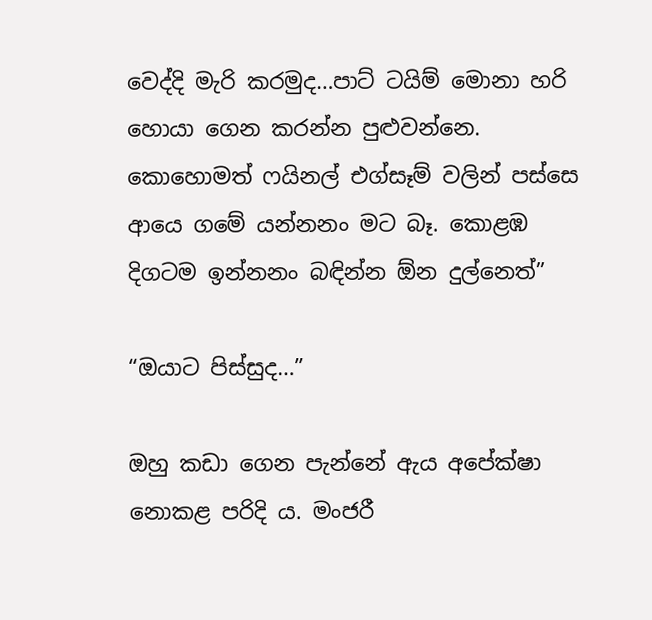වෙද්දි මැරි කරමුද…පාට් ටයිම් මොනා හරි හොයා ගෙන කරන්න පුළුවන්නෙ. කොහොමත් ෆයිනල් එග්සෑම් වලින් පස්සෙ ආයෙ ගමේ යන්නනං මට බෑ. කොළඹ දිගටම ඉන්නනං බඳින්න ඕන දුල්නෙත්”

“ඔයාට පිස්සුද…”

ඔහු කඩා ගෙන පැන්නේ ඇය අපේක්ෂා නොකළ පරිදි ය. මංජරී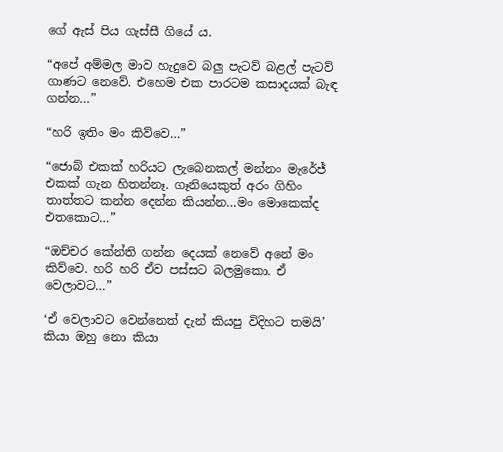ගේ ඇස් පිය ගැස්සී ගියේ ය.

“අපේ අම්මල මාව හැදුවෙ බලු පැටව් බළල් පැටව් ගාණට නෙවේ. එහෙම එක පාරටම කසාදයක් බැඳ ගන්න…”

“හරි ඉතිං මං කිව්වෙ…”

“ජොබ් එකක් හරියට ලැබෙනකල් මන්නං මැරේජ් එකක් ගැන හිතන්නෑ. ගෑනියෙකුත් අරං ගිහිං තාත්තට කන්න දෙන්න කියන්න…මං මොකෙක්ද එතකොට…”

“ඔච්චර කේන්ති ගන්න දෙයක් නෙවේ අනේ මං කිව්වෙ. හරි හරි ඒව පස්සට බලමුකො. ඒ වෙලාවට…”

‘ඒ වෙලාවට වෙන්නෙත් දැන් කියපු විදිහට තමයි’ කියා ඔහු නො කියා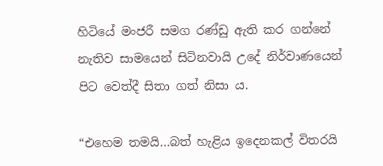හිටියේ මංජරී සමග රණ්ඩු ඇති කර ගන්නේ නැතිව සාමයෙන් සිටිනවායි උදේ නිර්වාණයෙන් පිට වෙත්දී සිතා ගත් නිසා ය.

“එහෙම තමයි…බත් හැළිය ඉදෙනකල් විතරයි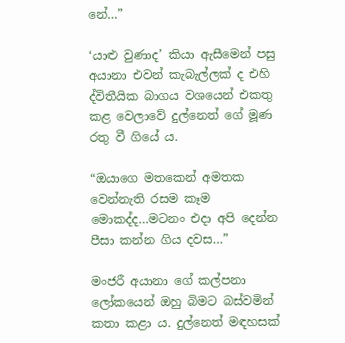නේ…”

‘යාළු වුණාද’ කියා ඇසීමෙන් පසු අයානා එවන් කැබැල්ලක් ද එහි ද්විතීයික බාගය වශයෙන් එකතු කළ වෙලාවේ දුල්නෙත් ගේ මූණ රතු වී ගියේ ය.

“ඔයාගෙ මතකෙන් අමතක වෙන්නැති රසම කෑම මොකද්ද…මටනං එදා අපි දෙන්න පීසා කන්න ගිය දවස…”

මංජරී අයානා ගේ කල්පනා ලෝකයෙන් ඔහු බිමට බස්වමින් කතා කළා ය. දුල්නෙත් මඳහසක්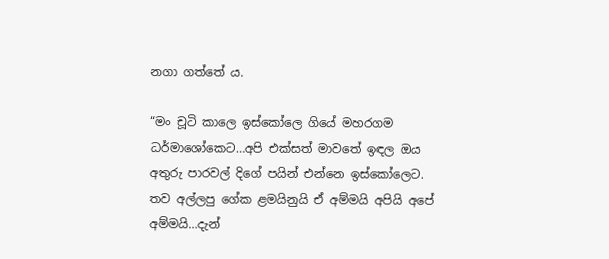නගා ගත්තේ ය.

“මං චූටි කාලෙ ඉස්කෝලෙ ගියේ මහරගම ධර්මාශෝකෙට…අපි එක්සත් මාවතේ ඉඳල ඔය අතුරු පාරවල් දිගේ පයින් එන්නෙ ඉස්කෝලෙට. තව අල්ලපු ගේක ළමයිනුයි ඒ අම්මයි අපියි අපේ අම්මයි…දැන්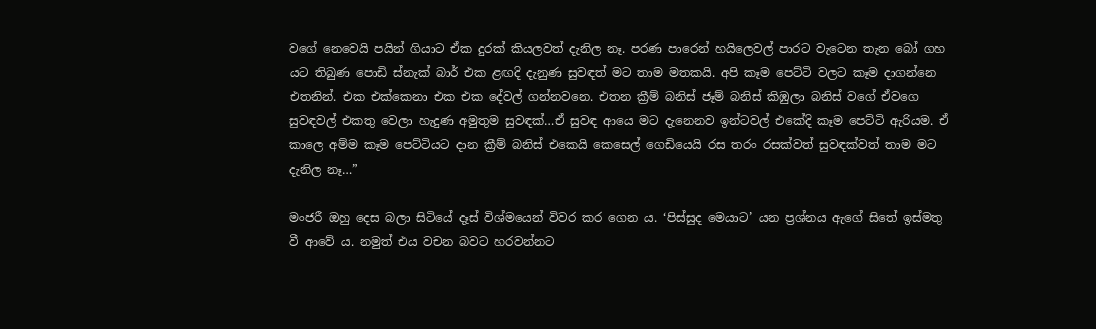වගේ නෙවෙයි පයින් ගියාට ඒක දුරක් කියලවත් දැනිල නෑ. පරණ පාරෙන් හයිලෙවල් පාරට වැටෙන තැන බෝ ගහ යට තිබුණ පොඩි ස්නැක් බාර් එක ළඟදි දැනුණ සුවඳත් මට තාම මතකයි. අපි කෑම පෙට්ටි වලට කෑම දාගන්නෙ එතනින්. එක එක්කෙනා එක එක දේවල් ගන්නවනෙ. එතන ක්‍රීම් බනිස් ජෑම් බනිස් කිඹුලා බනිස් වගේ ඒවගෙ සුවඳවල් එකතු වෙලා හැදුණ අමුතුම සුවඳක්…ඒ සුවඳ ආයෙ මට දැනෙනව ඉන්ටවල් එකේදි කෑම පෙට්ටි ඇරියම. ඒ කාලෙ අම්ම කෑම පෙට්ටියට දාන ක්‍රීම් බනිස් එකෙයි කෙසෙල් ගෙඩියෙයි රස තරං රසක්වත් සුවඳක්වත් තාම මට දැනිල නෑ…”

මංජරී ඔහු දෙස බලා සිටියේ දෑස් විශ්මයෙන් විවර කර ගෙන ය. ‘පිස්සුද මෙයාට’ යන ප්‍රශ්නය ඇගේ සිතේ ඉස්මතු වී ආවේ ය. නමුත් එය වචන බවට හරවන්නට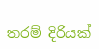තරම් දිරියක්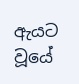ඇයට වූයේ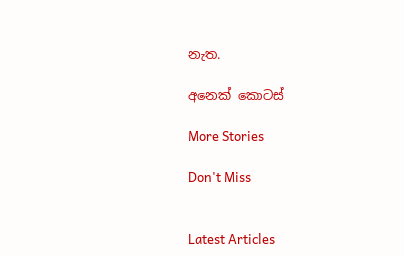නැත.

අනෙක් කොටස්

More Stories

Don't Miss


Latest Articles